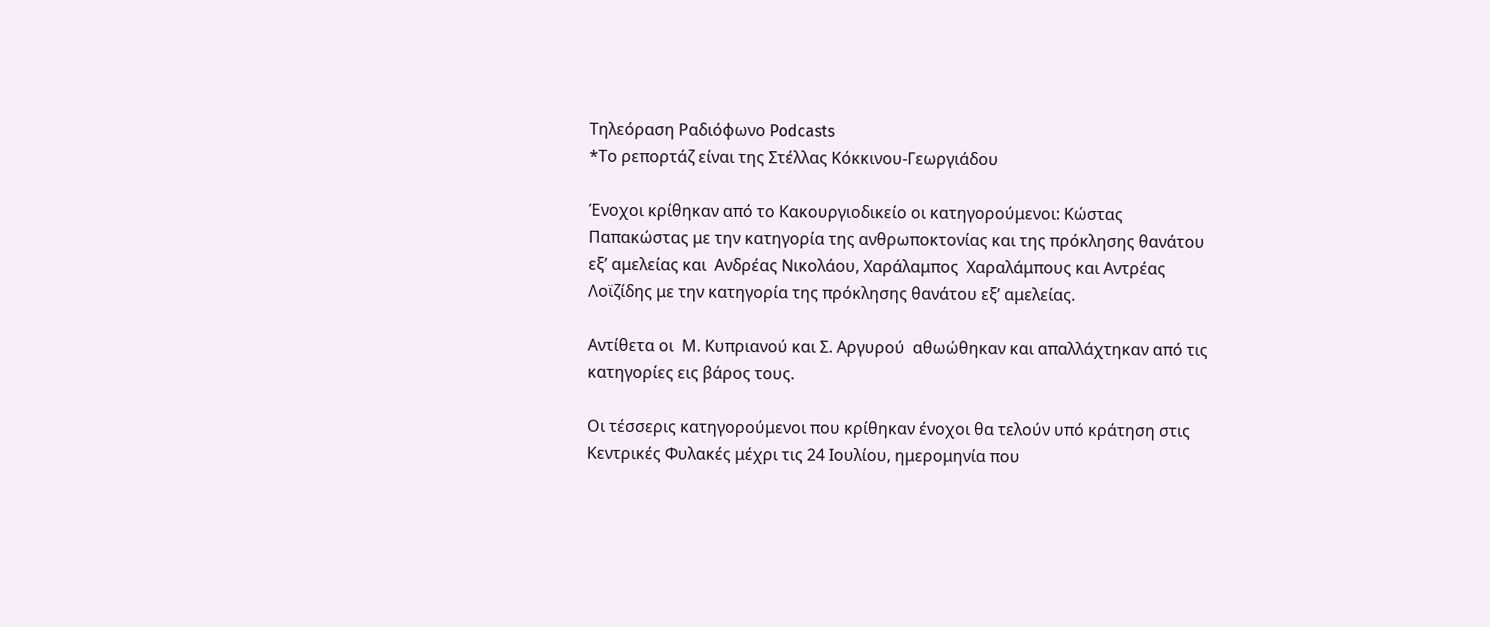Τηλεόραση Ραδιόφωνο Podcasts
*Το ρεπορτάζ είναι της Στέλλας Κόκκινου-Γεωργιάδου

Ένοχοι κρίθηκαν από το Κακουργιοδικείο οι κατηγορούμενοι: Κώστας Παπακώστας με την κατηγορία της ανθρωποκτονίας και της πρόκλησης θανάτου εξ’ αμελείας και  Ανδρέας Νικολάου, Χαράλαμπος  Χαραλάμπους και Αντρέας Λοϊζίδης με την κατηγορία της πρόκλησης θανάτου εξ’ αμελείας.

Αντίθετα οι  Μ. Κυπριανού και Σ. Αργυρού  αθωώθηκαν και απαλλάχτηκαν από τις κατηγορίες εις βάρος τους.

Οι τέσσερις κατηγορούμενοι που κρίθηκαν ένοχοι θα τελούν υπό κράτηση στις Κεντρικές Φυλακές μέχρι τις 24 Ιουλίου, ημερομηνία που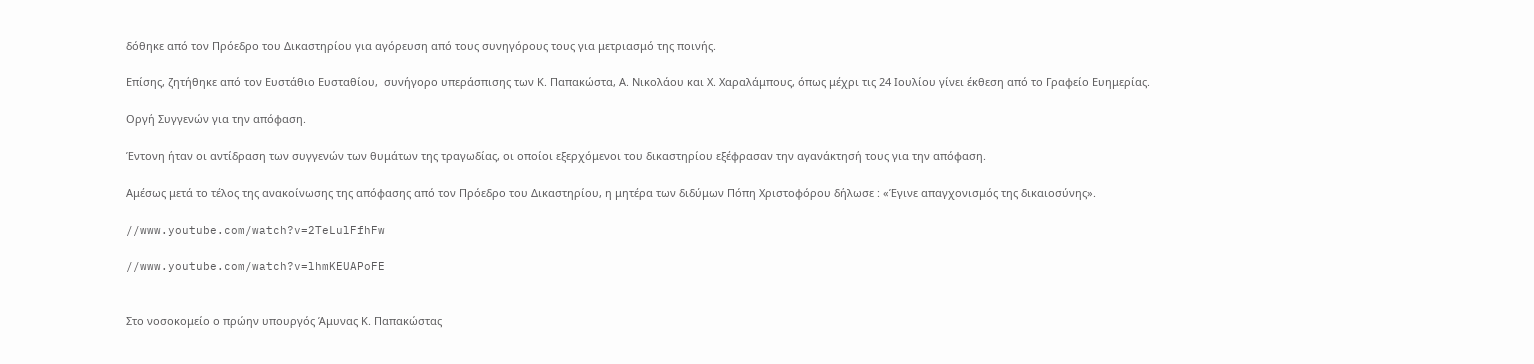δόθηκε από τον Πρόεδρο του Δικαστηρίου για αγόρευση από τους συνηγόρους τους για μετριασμό της ποινής.

Επίσης, ζητήθηκε από τον Ευστάθιο Ευσταθίου,  συνήγορο υπεράσπισης των Κ. Παπακώστα, Α. Νικολάου και Χ. Χαραλάμπους, όπως μέχρι τις 24 Ιουλίου γίνει έκθεση από το Γραφείο Ευημερίας.

Οργή Συγγενών για την απόφαση.

Έντονη ήταν οι αντίδραση των συγγενών των θυμάτων της τραγωδίας, οι οποίοι εξερχόμενοι του δικαστηρίου εξέφρασαν την αγανάκτησή τους για την απόφαση.

Αμέσως μετά το τέλος της ανακοίνωσης της απόφασης από τον Πρόεδρο του Δικαστηρίου, η μητέρα των διδύμων Πόπη Χριστοφόρου δήλωσε : «Έγινε απαγχονισμός της δικαιοσύνης».

//www.youtube.com/watch?v=2TeLulFfhFw

//www.youtube.com/watch?v=lhmKEUAPoFE


Στο νοσοκομείο ο πρώην υπουργός Άμυνας Κ. Παπακώστας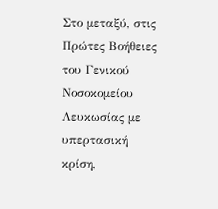Στο μεταξύ, στις Πρώτες Βοήθειες του Γενικού Νοσοκομείου Λευκωσίας με υπερτασική κρίση,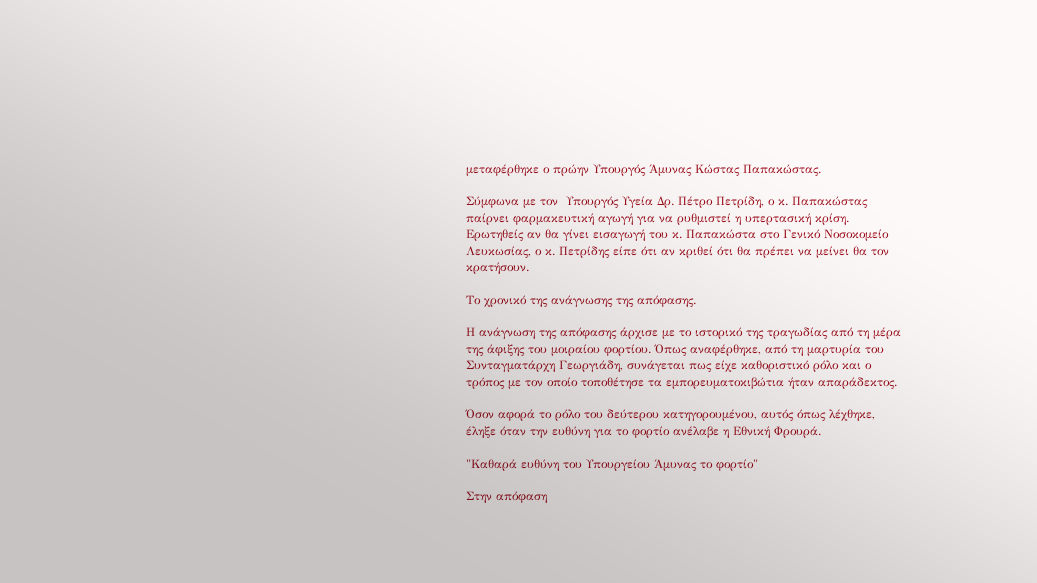μεταφέρθηκε ο πρώην Υπουργός Άμυνας Κώστας Παπακώστας.

Σύμφωνα με τον  Υπουργός Υγεία Δρ. Πέτρο Πετρίδη, ο κ. Παπακώστας παίρνει φαρμακευτική αγωγή για να ρυθμιστεί η υπερτασική κρίση.
Ερωτηθείς αν θα γίνει εισαγωγή του κ. Παπακώστα στο Γενικό Νοσοκομείο Λευκωσίας, ο κ. Πετρίδης είπε ότι αν κριθεί ότι θα πρέπει να μείνει θα τον κρατήσουν.

Το χρονικό της ανάγνωσης της απόφασης.

Η ανάγνωση της απόφασης άρχισε με το ιστορικό της τραγωδίας από τη μέρα της άφιξης του μοιραίου φορτίου. Όπως αναφέρθηκε, από τη μαρτυρία του Συνταγματάρχη Γεωργιάδη, συνάγεται πως είχε καθοριστικό ρόλο και ο τρόπος με τον οποίο τοποθέτησε τα εμπορευματοκιβώτια ήταν απαράδεκτος.

Όσον αφορά το ρόλο του δεύτερου κατηγορουμένου, αυτός όπως λέχθηκε, έληξε όταν την ευθύνη για το φορτίο ανέλαβε η Εθνική Φρουρά.

"Καθαρά ευθύνη του Υπουργείου Άμυνας το φορτίο"

Στην απόφαση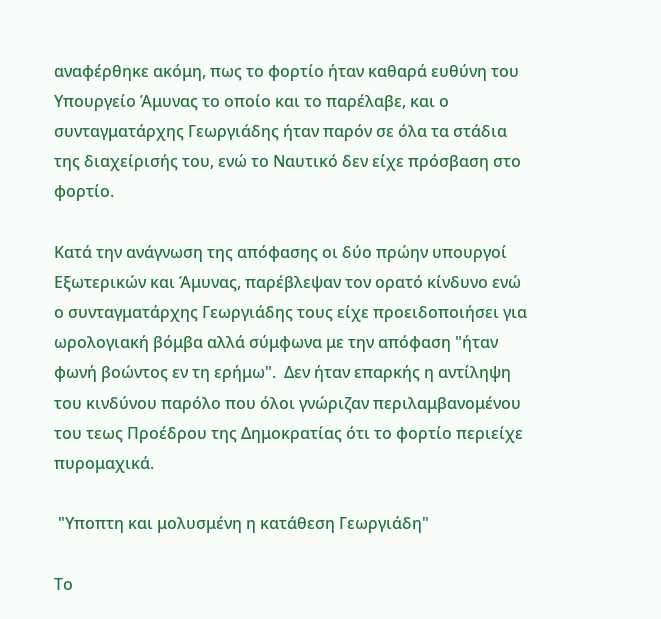αναφέρθηκε ακόμη, πως το φορτίο ήταν καθαρά ευθύνη του Υπουργείο Άμυνας το οποίο και το παρέλαβε, και ο συνταγματάρχης Γεωργιάδης ήταν παρόν σε όλα τα στάδια της διαχείρισής του, ενώ το Ναυτικό δεν είχε πρόσβαση στο φορτίο.

Κατά την ανάγνωση της απόφασης οι δύο πρώην υπουργοί Εξωτερικών και Άμυνας, παρέβλεψαν τον ορατό κίνδυνο ενώ ο συνταγματάρχης Γεωργιάδης τους είχε προειδοποιήσει για ωρολογιακή βόμβα αλλά σύμφωνα με την απόφαση "ήταν φωνή βοώντος εν τη ερήμω".  Δεν ήταν επαρκής η αντίληψη του κινδύνου παρόλο που όλοι γνώριζαν περιλαμβανομένου του τεως Προέδρου της Δημοκρατίας ότι το φορτίο περιείχε πυρομαχικά.

 "Υποπτη και μολυσμένη η κατάθεση Γεωργιάδη"

Το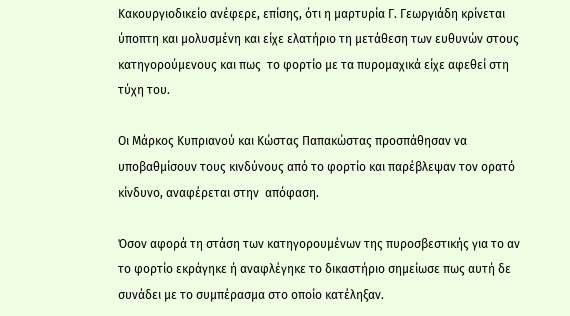Κακουργιοδικείο ανέφερε, επίσης, ότι η μαρτυρία Γ. Γεωργιάδη κρίνεται ύποπτη και μολυσμένη και είχε ελατήριο τη μετάθεση των ευθυνών στους κατηγορούμενους και πως  το φορτίο με τα πυρομαχικά είχε αφεθεί στη τύχη του.

Οι Μάρκος Κυπριανού και Κώστας Παπακώστας προσπάθησαν να υποβαθμίσουν τους κινδύνους από το φορτίο και παρέβλεψαν τον ορατό κίνδυνο, αναφέρεται στην  απόφαση.

Όσον αφορά τη στάση των κατηγορουμένων της πυροσβεστικής για το αν το φορτίο εκράγηκε ή αναφλέγηκε το δικαστήριο σημείωσε πως αυτή δε συνάδει με το συμπέρασμα στο οποίο κατέληξαν.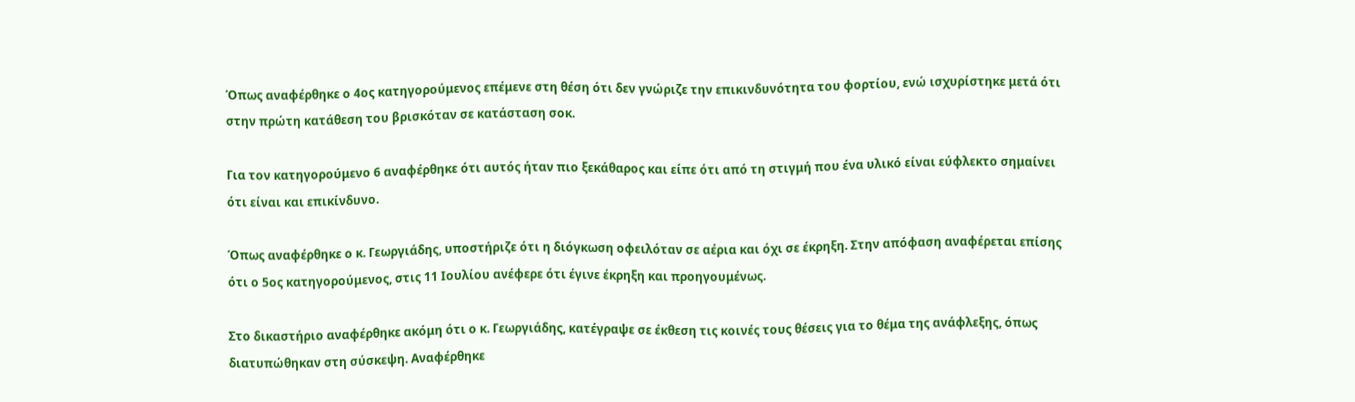Όπως αναφέρθηκε ο 4ος κατηγορούμενος επέμενε στη θέση ότι δεν γνώριζε την επικινδυνότητα του φορτίου, ενώ ισχυρίστηκε μετά ότι στην πρώτη κατάθεση του βρισκόταν σε κατάσταση σοκ.

Για τον κατηγορούμενο 6 αναφέρθηκε ότι αυτός ήταν πιο ξεκάθαρος και είπε ότι από τη στιγμή που ένα υλικό είναι εύφλεκτο σημαίνει ότι είναι και επικίνδυνο.

Όπως αναφέρθηκε ο κ. Γεωργιάδης, υποστήριζε ότι η διόγκωση οφειλόταν σε αέρια και όχι σε έκρηξη. Στην απόφαση αναφέρεται επίσης ότι ο 5ος κατηγορούμενος, στις 11 Ιουλίου ανέφερε ότι έγινε έκρηξη και προηγουμένως.

Στο δικαστήριο αναφέρθηκε ακόμη ότι ο κ. Γεωργιάδης, κατέγραψε σε έκθεση τις κοινές τους θέσεις για το θέμα της ανάφλεξης, όπως διατυπώθηκαν στη σύσκεψη. Αναφέρθηκε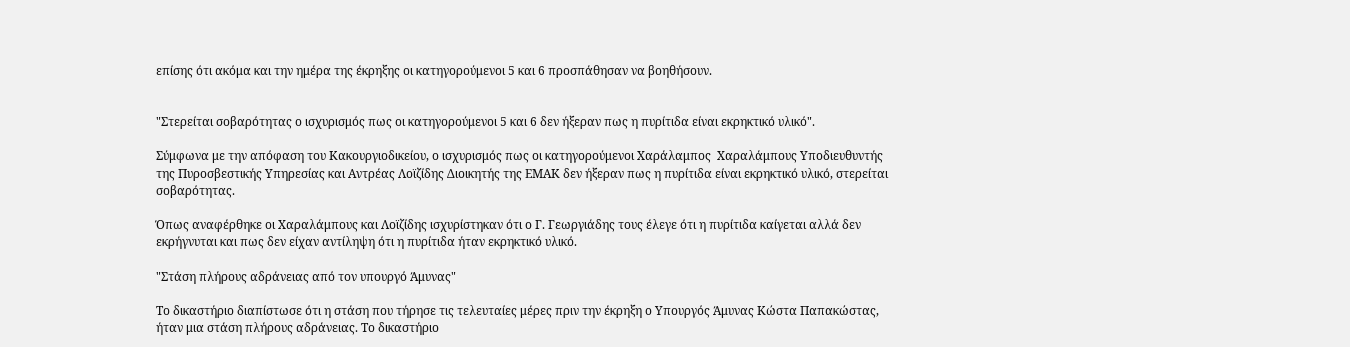επίσης ότι ακόμα και την ημέρα της έκρηξης οι κατηγορούμενοι 5 και 6 προσπάθησαν να βοηθήσουν.


"Στερείται σοβαρότητας ο ισχυρισμός πως οι κατηγορούμενοι 5 και 6 δεν ήξεραν πως η πυρίτιδα είναι εκρηκτικό υλικό".

Σύμφωνα με την απόφαση του Κακουργιοδικείου, ο ισχυρισμός πως οι κατηγορούμενοι Χαράλαμπος  Χαραλάμπους Υποδιευθυντής της Πυροσβεστικής Υπηρεσίας και Αντρέας Λοϊζίδης Διοικητής της ΕΜΑΚ δεν ήξεραν πως η πυρίτιδα είναι εκρηκτικό υλικό, στερείται σοβαρότητας.

Όπως αναφέρθηκε οι Χαραλάμπους και Λοϊζίδης ισχυρίστηκαν ότι ο Γ. Γεωργιάδης τους έλεγε ότι η πυρίτιδα καίγεται αλλά δεν εκρήγνυται και πως δεν είχαν αντίληψη ότι η πυρίτιδα ήταν εκρηκτικό υλικό.

"Στάση πλήρους αδράνειας από τον υπουργό Άμυνας"

Το δικαστήριο διαπίστωσε ότι η στάση που τήρησε τις τελευταίες μέρες πριν την έκρηξη ο Υπουργός Άμυνας Κώστα Παπακώστας, ήταν μια στάση πλήρους αδράνειας. Το δικαστήριο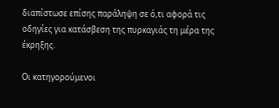διαπίστωσε επίσης παράληψη σε ό,τι αφορά τις οδηγίες για κατάσβεση της πυρκαγιάς τη μέρα της έκρηξης.

Oι κατηγορούμενοι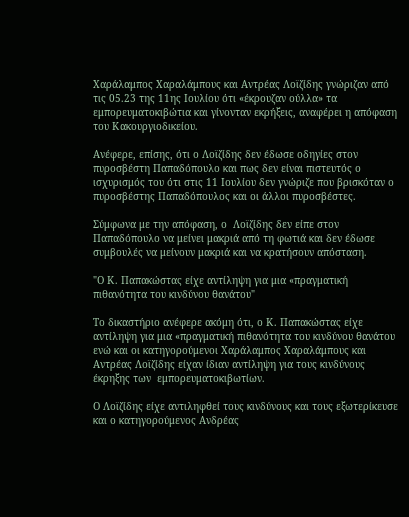Χαράλαμπος Χαραλάμπους και Αντρέας Λοϊζίδης γνώριζαν από τις 05.23 της 11ης Ιουλίου ότι «έκρουζαν ούλλα» τα εμπορευματοκιβώτια και γίνονταν εκρήξεις, αναφέρει η απόφαση του Κακουργιοδικείου.

Ανέφερε, επίσης, ότι ο Λοϊζίδης δεν έδωσε οδηγίες στον πυροσβέστη Παπαδόπουλο και πως δεν είναι πιστευτός ο ισχυρισμός του ότι στις 11 Ιουλίου δεν γνώριζε που βρισκόταν ο πυροσβέστης Παπαδόπουλος και οι άλλοι πυροσβέστες.

Σύμφωνα με την απόφαση, ο  Λοϊζίδης δεν είπε στον Παπαδόπουλο να μείνει μακριά από τη φωτιά και δεν έδωσε συμβουλές να μείνουν μακριά και να κρατήσουν απόσταση.

"Ο Κ. Παπακώστας είχε αντίληψη για μια «πραγματική πιθανότητα του κινδύνου θανάτου"

Το δικαστήριο ανέφερε ακόμη ότι, ο Κ. Παπακώστας είχε αντίληψη για μια «πραγματική πιθανότητα του κινδύνου θανάτου ενώ και οι κατηγορούμενοι Χαράλαμπος Χαραλάμπους και Αντρέας Λοϊζίδης είχαν ίδιαν αντίληψη για τους κινδύνους έκρηξης των  εμπορευματοκιβωτίων.

Ο Λοϊζίδης είχε αντιληφθεί τους κινδύνους και τους εξωτερίκευσε και ο κατηγορούμενος Ανδρέας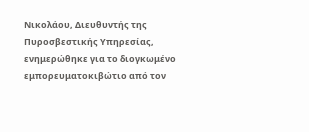Νικολάου, Διευθυντής της Πυροσβεστικής Υπηρεσίας, ενημερώθηκε για το διογκωμένο εμπορευματοκιβώτιο από τον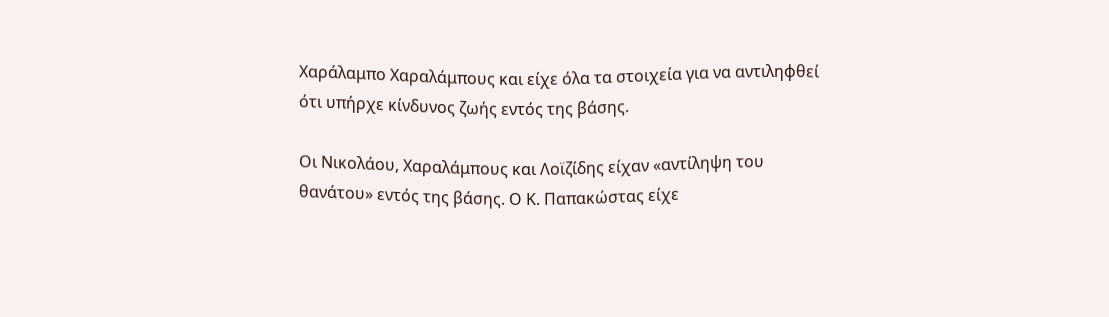Χαράλαμπο Χαραλάμπους και είχε όλα τα στοιχεία για να αντιληφθεί ότι υπήρχε κίνδυνος ζωής εντός της βάσης.

Οι Νικολάου, Χαραλάμπους και Λοϊζίδης είχαν «αντίληψη του θανάτου» εντός της βάσης. Ο Κ. Παπακώστας είχε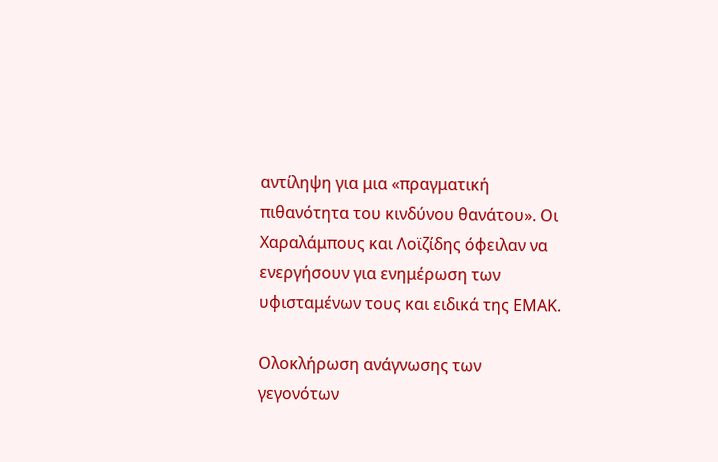αντίληψη για μια «πραγματική πιθανότητα του κινδύνου θανάτου». Οι Χαραλάμπους και Λοϊζίδης όφειλαν να ενεργήσουν για ενημέρωση των υφισταμένων τους και ειδικά της ΕΜΑΚ.

Ολοκλήρωση ανάγνωσης των γεγονότων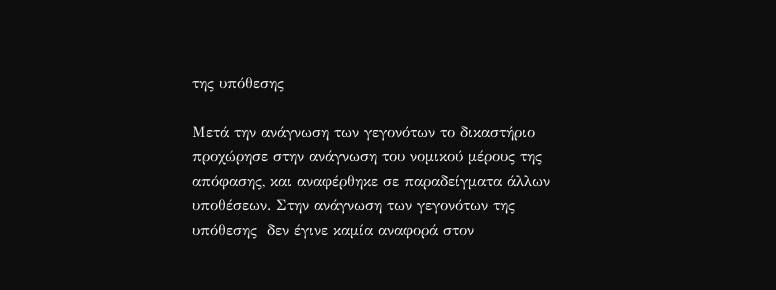της υπόθεσης

Μετά την ανάγνωση των γεγονότων το δικαστήριο προχώρησε στην ανάγνωση του νομικού μέρους της απόφασης, και αναφέρθηκε σε παραδείγματα άλλων υποθέσεων. Στην ανάγνωση των γεγονότων της υπόθεσης  δεν έγινε καμία αναφορά στον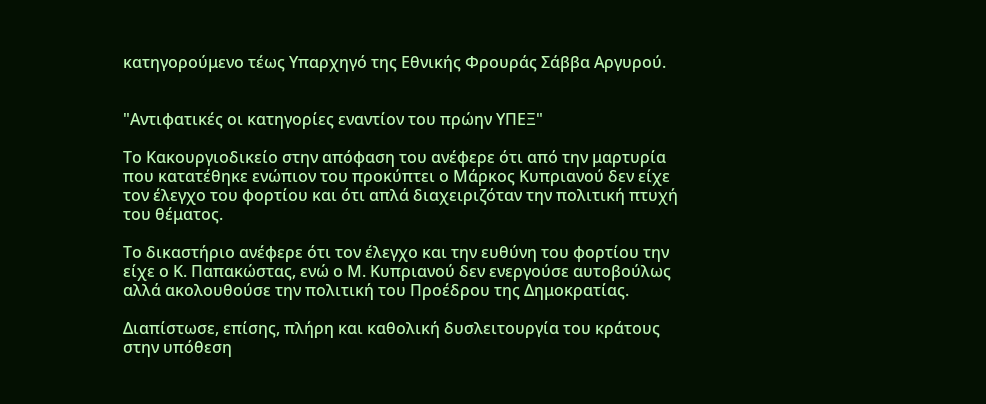κατηγορούμενο τέως Υπαρχηγό της Εθνικής Φρουράς Σάββα Αργυρού.


"Αντιφατικές οι κατηγορίες εναντίον του πρώην ΥΠΕΞ"

Το Κακουργιοδικείο στην απόφαση του ανέφερε ότι από την μαρτυρία που κατατέθηκε ενώπιον του προκύπτει ο Μάρκος Κυπριανού δεν είχε τον έλεγχο του φορτίου και ότι απλά διαχειριζόταν την πολιτική πτυχή του θέματος.

Το δικαστήριο ανέφερε ότι τον έλεγχο και την ευθύνη του φορτίου την είχε ο Κ. Παπακώστας, ενώ ο Μ. Κυπριανού δεν ενεργούσε αυτοβούλως αλλά ακολουθούσε την πολιτική του Προέδρου της Δημοκρατίας.

Διαπίστωσε, επίσης, πλήρη και καθολική δυσλειτουργία του κράτους στην υπόθεση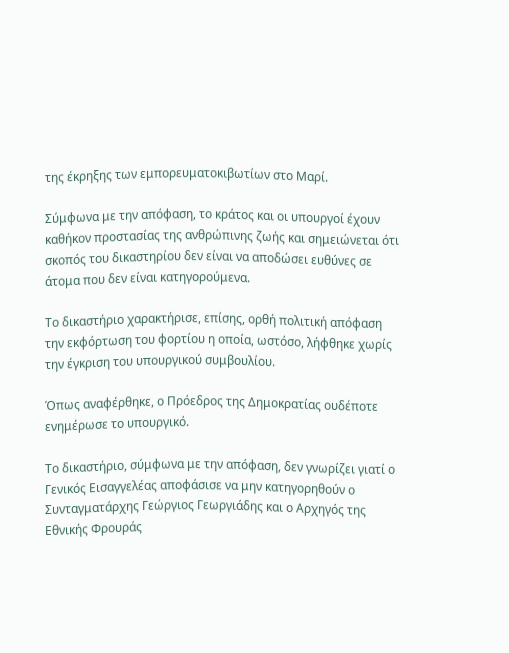της έκρηξης των εμπορευματοκιβωτίων στο Μαρί.

Σύμφωνα με την απόφαση, το κράτος και οι υπουργοί έχουν καθήκον προστασίας της ανθρώπινης ζωής και σημειώνεται ότι σκοπός του δικαστηρίου δεν είναι να αποδώσει ευθύνες σε άτομα που δεν είναι κατηγορούμενα.

Το δικαστήριο χαρακτήρισε, επίσης, ορθή πολιτική απόφαση την εκφόρτωση του φορτίου η οποία, ωστόσο, λήφθηκε χωρίς την έγκριση του υπουργικού συμβουλίου.

Όπως αναφέρθηκε, ο Πρόεδρος της Δημοκρατίας ουδέποτε ενημέρωσε το υπουργικό.

Το δικαστήριο, σύμφωνα με την απόφαση, δεν γνωρίζει γιατί ο Γενικός Εισαγγελέας αποφάσισε να μην κατηγορηθούν ο Συνταγματάρχης Γεώργιος Γεωργιάδης και ο Αρχηγός της Εθνικής Φρουράς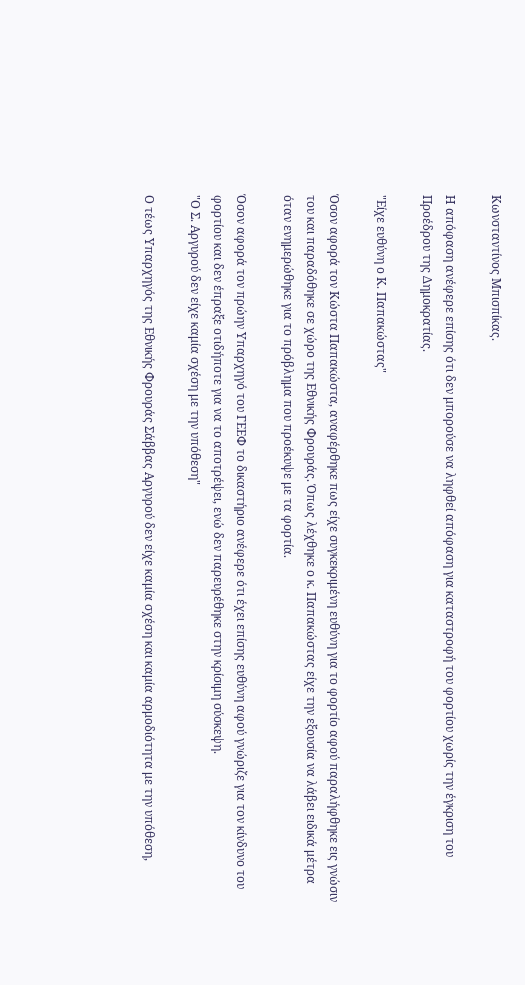Κωνσταντίνος Μπισπίκας.

Η απόφαση ανέφερε επίσης ότι δεν μπορούσε να ληφθεί απόφαση για καταστροφή του φορτίου χωρίς την έγκριση του Προέδρου της Δημοκρατίας.

"Είχε ευθύνη ο Κ. Παπακώστας"

Όσον αφορά τον Κώστα Παπακώστα, αναφέρθηκε πως είχε συγκεκριμένη ευθύνη για το φορτίο αφού παραλήφθηκε εις γνώσιν του και παραδόθηκε σε χώρο της Εθνικής Φρουράς. Όπως λέχθηκε ο κ. Παπακώστας είχε την εξουσία να λάβει ειδικά μέτρα όταν ενημερώθηκε για το πρόβλημα που προέκυψε με τα φορτία.

Όσον αφορά τον πρώην Υπαρχηγό του ΓΕΕΦ το δικαστήριο ανέφερε ότι έχει επίσης ευθύνη αφού γνώριζε για τον κίνδυνο του φορτίου και δεν έπραξε οτιδήποτε για να το αποτρέψει, ενώ δεν παρευρέθηκε στην κρίσιμη σύσκεψη.
"Ο Σ. Αργυρού δεν είχε καμία σχέση με την υπόθεση"

Ο τέως Υπαρχηγός της Εθνικής Φρουράς Σάββας Αργυρού δεν είχε καμία σχέση και καμία αρμοδιότητα με την υπόθεση,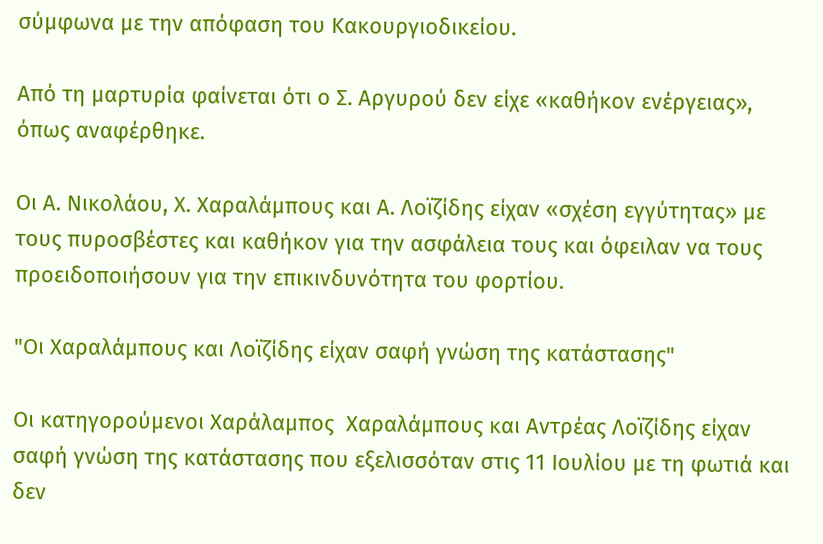σύμφωνα με την απόφαση του Κακουργιοδικείου.

Από τη μαρτυρία φαίνεται ότι ο Σ. Αργυρού δεν είχε «καθήκον ενέργειας», όπως αναφέρθηκε.

Οι Α. Νικολάου, Χ. Χαραλάμπους και Α. Λοϊζίδης είχαν «σχέση εγγύτητας» με τους πυροσβέστες και καθήκον για την ασφάλεια τους και όφειλαν να τους προειδοποιήσουν για την επικινδυνότητα του φορτίου.

"Οι Χαραλάμπους και Λοϊζίδης είχαν σαφή γνώση της κατάστασης"

Οι κατηγορούμενοι Χαράλαμπος  Χαραλάμπους και Αντρέας Λοϊζίδης είχαν σαφή γνώση της κατάστασης που εξελισσόταν στις 11 Ιουλίου με τη φωτιά και δεν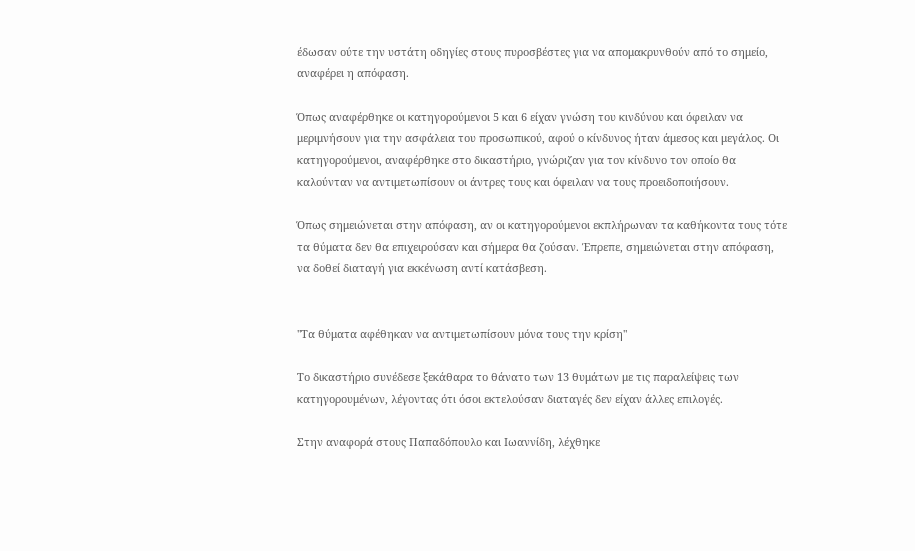έδωσαν ούτε την υστάτη οδηγίες στους πυροσβέστες για να απομακρυνθούν από το σημείο, αναφέρει η απόφαση.

Όπως αναφέρθηκε οι κατηγορούμενοι 5 και 6 είχαν γνώση του κινδύνου και όφειλαν να μεριμνήσουν για την ασφάλεια του προσωπικού, αφού ο κίνδυνος ήταν άμεσος και μεγάλος. Οι κατηγορούμενοι, αναφέρθηκε στο δικαστήριο, γνώριζαν για τον κίνδυνο τον οποίο θα καλούνταν να αντιμετωπίσουν οι άντρες τους και όφειλαν να τους προειδοποιήσουν.

Όπως σημειώνεται στην απόφαση, αν οι κατηγορούμενοι εκπλήρωναν τα καθήκοντα τους τότε τα θύματα δεν θα επιχειρούσαν και σήμερα θα ζούσαν. Έπρεπε, σημειώνεται στην απόφαση, να δοθεί διαταγή για εκκένωση αντί κατάσβεση.


"Τα θύματα αφέθηκαν να αντιμετωπίσουν μόνα τους την κρίση"

Το δικαστήριο συνέδεσε ξεκάθαρα το θάνατο των 13 θυμάτων με τις παραλείψεις των κατηγορουμένων, λέγοντας ότι όσοι εκτελούσαν διαταγές δεν είχαν άλλες επιλογές.

Στην αναφορά στους Παπαδόπουλο και Ιωαννίδη, λέχθηκε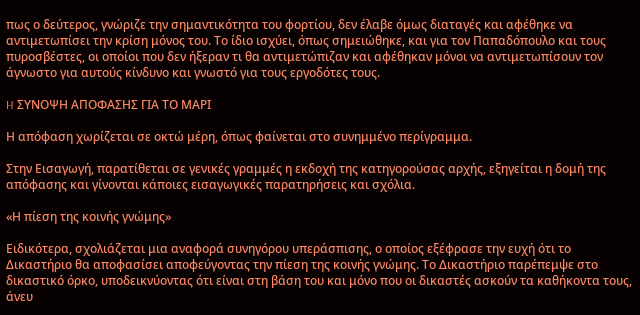πως ο δεύτερος, γνώριζε την σημαντικότητα του φορτίου, δεν έλαβε όμως διαταγές και αφέθηκε να αντιμετωπίσει την κρίση μόνος του. Το ίδιο ισχύει, όπως σημειώθηκε, και για τον Παπαδόπουλο και τους πυροσβέστες, οι οποίοι που δεν ήξεραν τι θα αντιμετώπιζαν και αφέθηκαν μόνοι να αντιμετωπίσουν τον άγνωστο για αυτούς κίνδυνο και γνωστό για τους εργοδότες τους.

H ΣΥΝΟΨΗ ΑΠΟΦΑΣΗΣ ΓΙΑ ΤΟ ΜΑΡΙ

Η απόφαση χωρίζεται σε οκτώ μέρη, όπως φαίνεται στο συνημμένο περίγραμμα.

Στην Εισαγωγή, παρατίθεται σε γενικές γραμμές η εκδοχή της κατηγορούσας αρχής, εξηγείται η δομή της απόφασης και γίνονται κάποιες εισαγωγικές παρατηρήσεις και σχόλια.

«Η πίεση της κοινής γνώμης»

Ειδικότερα, σχολιάζεται μια αναφορά συνηγόρου υπεράσπισης, ο οποίος εξέφρασε την ευχή ότι το Δικαστήριο θα αποφασίσει αποφεύγοντας την πίεση της κοινής γνώμης. Το Δικαστήριο παρέπεμψε στο δικαστικό όρκο, υποδεικνύοντας ότι είναι στη βάση του και μόνο που οι δικαστές ασκούν τα καθήκοντα τους, άνευ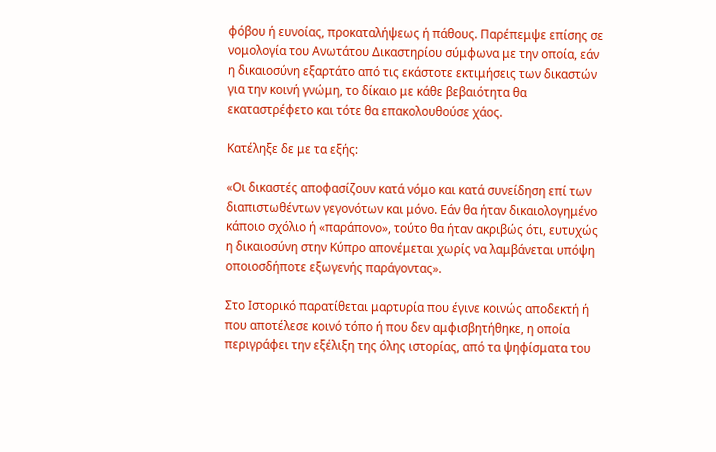φόβου ή ευνοίας, προκαταλήψεως ή πάθους. Παρέπεμψε επίσης σε νομολογία του Ανωτάτου Δικαστηρίου σύμφωνα με την οποία, εάν η δικαιοσύνη εξαρτάτο από τις εκάστοτε εκτιμήσεις των δικαστών για την κοινή γνώμη, το δίκαιο με κάθε βεβαιότητα θα εκαταστρέφετο και τότε θα επακολουθούσε χάος.

Κατέληξε δε με τα εξής:

«Οι δικαστές αποφασίζουν κατά νόμο και κατά συνείδηση επί των διαπιστωθέντων γεγονότων και μόνο. Εάν θα ήταν δικαιολογημένο κάποιο σχόλιο ή «παράπονο», τούτο θα ήταν ακριβώς ότι, ευτυχώς η δικαιοσύνη στην Κύπρο απονέμεται χωρίς να λαμβάνεται υπόψη οποιοσδήποτε εξωγενής παράγοντας».

Στο Ιστορικό παρατίθεται μαρτυρία που έγινε κοινώς αποδεκτή ή που αποτέλεσε κοινό τόπο ή που δεν αμφισβητήθηκε, η οποία περιγράφει την εξέλιξη της όλης ιστορίας, από τα ψηφίσματα του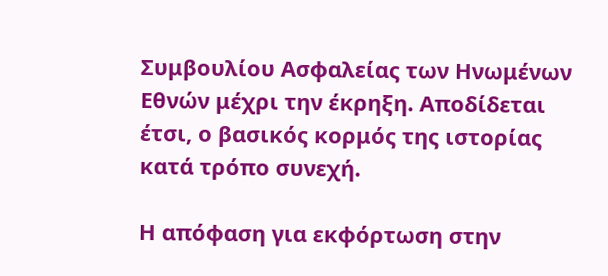Συμβουλίου Ασφαλείας των Ηνωμένων Εθνών μέχρι την έκρηξη. Αποδίδεται έτσι, ο βασικός κορμός της ιστορίας κατά τρόπο συνεχή.

Η απόφαση για εκφόρτωση στην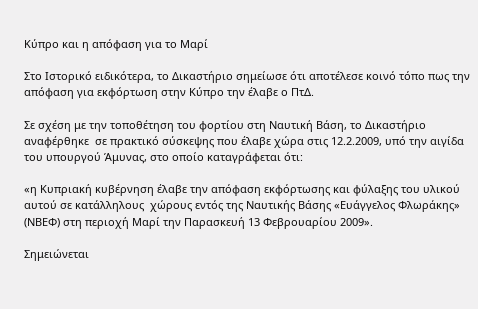Κύπρο και η απόφαση για το Μαρί

Στο Ιστορικό ειδικότερα, το Δικαστήριο σημείωσε ότι αποτέλεσε κοινό τόπο πως την απόφαση για εκφόρτωση στην Κύπρο την έλαβε ο ΠτΔ.

Σε σχέση με την τοποθέτηση του φορτίου στη Ναυτική Βάση, το Δικαστήριο αναφέρθηκε  σε πρακτικό σύσκεψης που έλαβε χώρα στις 12.2.2009, υπό την αιγίδα του υπουργού Άμυνας, στο οποίο καταγράφεται ότι:

«η Κυπριακή κυβέρνηση έλαβε την απόφαση εκφόρτωσης και φύλαξης του υλικού αυτού σε κατάλληλους  χώρους εντός της Ναυτικής Βάσης «Ευάγγελος Φλωράκης» (ΝΒΕΦ) στη περιοχή Μαρί την Παρασκευή 13 Φεβρουαρίου 2009».

Σημειώνεται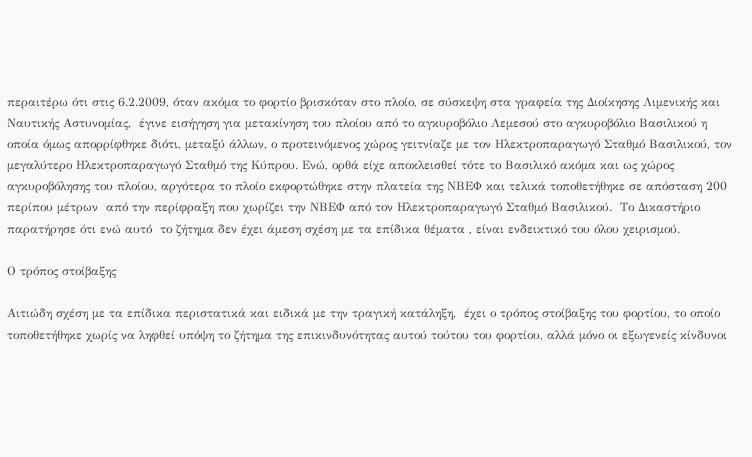περαιτέρω ότι στις 6.2.2009, όταν ακόμα το φορτίο βρισκόταν στο πλοίο, σε σύσκεψη στα γραφεία της Διοίκησης Λιμενικής και Ναυτικής Αστυνομίας,  έγινε εισήγηση για μετακίνηση του πλοίου από το αγκυροβόλιο Λεμεσού στο αγκυροβόλιο Βασιλικού η οποία όμως απορρίφθηκε διότι, μεταξύ άλλων, ο προτεινόμενος χώρος γειτνίαζε με τον Ηλεκτροπαραγωγό Σταθμό Βασιλικού, τον μεγαλύτερο Ηλεκτροπαραγωγό Σταθμό της Κύπρου. Ενώ, ορθά είχε αποκλεισθεί τότε το Βασιλικό ακόμα και ως χώρος αγκυροβόλησης του πλοίου, αργότερα το πλοίο εκφορτώθηκε στην πλατεία της ΝΒΕΦ και τελικά τοποθετήθηκε σε απόσταση 200 περίπου μέτρων  από την περίφραξη που χωρίζει την ΝΒΕΦ από τον Ηλεκτροπαραγωγό Σταθμό Βασιλικού.  Το Δικαστήριο παρατήρησε ότι ενώ αυτό  το ζήτημα δεν έχει άμεση σχέση με τα επίδικα θέματα , είναι ενδεικτικό του όλου χειρισμού.

Ο τρόπος στοίβαξης

Αιτιώδη σχέση με τα επίδικα περιστατικά και ειδικά με την τραγική κατάληξη,  έχει ο τρόπος στοίβαξης του φορτίου, το οποίο τοποθετήθηκε χωρίς να ληφθεί υπόψη το ζήτημα της επικινδυνότητας αυτού τούτου του φορτίου, αλλά μόνο οι εξωγενείς κίνδυνοι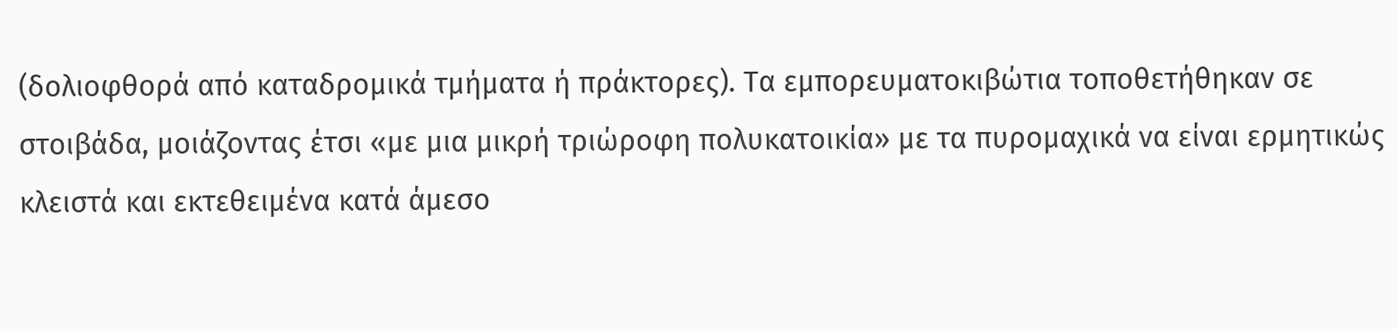(δολιοφθορά από καταδρομικά τμήματα ή πράκτορες). Τα εμπορευματοκιβώτια τοποθετήθηκαν σε στοιβάδα, μοιάζοντας έτσι «με μια μικρή τριώροφη πολυκατοικία» με τα πυρομαχικά να είναι ερμητικώς κλειστά και εκτεθειμένα κατά άμεσο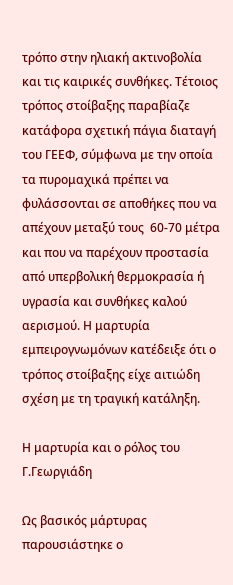τρόπο στην ηλιακή ακτινοβολία και τις καιρικές συνθήκες. Τέτοιος τρόπος στοίβαξης παραβίαζε κατάφορα σχετική πάγια διαταγή του ΓΕΕΦ, σύμφωνα με την οποία τα πυρομαχικά πρέπει να φυλάσσονται σε αποθήκες που να απέχουν μεταξύ τους  60-70 μέτρα και που να παρέχουν προστασία από υπερβολική θερμοκρασία ή υγρασία και συνθήκες καλού αερισμού. Η μαρτυρία εμπειρογνωμόνων κατέδειξε ότι ο τρόπος στοίβαξης είχε αιτιώδη σχέση με τη τραγική κατάληξη.

Η μαρτυρία και ο ρόλος του Γ.Γεωργιάδη

Ως βασικός μάρτυρας παρουσιάστηκε ο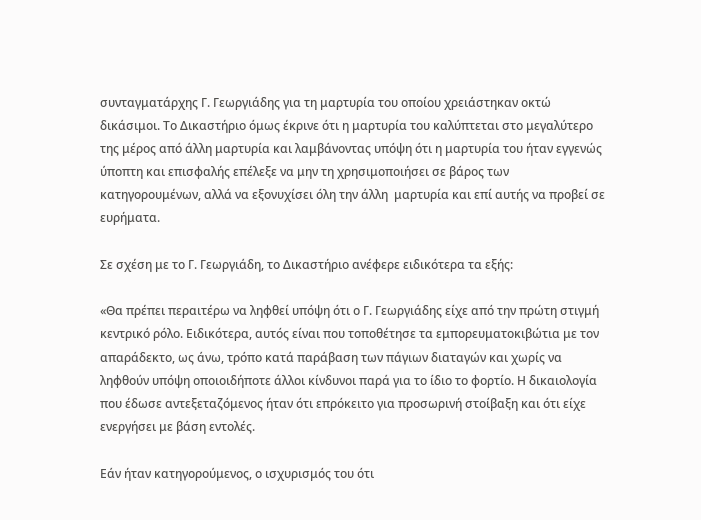συνταγματάρχης Γ. Γεωργιάδης για τη μαρτυρία του οποίου χρειάστηκαν οκτώ δικάσιμοι. Το Δικαστήριο όμως έκρινε ότι η μαρτυρία του καλύπτεται στο μεγαλύτερο της μέρος από άλλη μαρτυρία και λαμβάνοντας υπόψη ότι η μαρτυρία του ήταν εγγενώς ύποπτη και επισφαλής επέλεξε να μην τη χρησιμοποιήσει σε βάρος των κατηγορουμένων, αλλά να εξονυχίσει όλη την άλλη  μαρτυρία και επί αυτής να προβεί σε ευρήματα.

Σε σχέση με το Γ. Γεωργιάδη, το Δικαστήριο ανέφερε ειδικότερα τα εξής:

«Θα πρέπει περαιτέρω να ληφθεί υπόψη ότι ο Γ. Γεωργιάδης είχε από την πρώτη στιγμή κεντρικό ρόλο. Ειδικότερα, αυτός είναι που τοποθέτησε τα εμπορευματοκιβώτια με τον απαράδεκτο, ως άνω, τρόπο κατά παράβαση των πάγιων διαταγών και χωρίς να ληφθούν υπόψη οποιοιδήποτε άλλοι κίνδυνοι παρά για το ίδιο το φορτίο. Η δικαιολογία που έδωσε αντεξεταζόμενος ήταν ότι επρόκειτο για προσωρινή στοίβαξη και ότι είχε ενεργήσει με βάση εντολές.

Εάν ήταν κατηγορούμενος, ο ισχυρισμός του ότι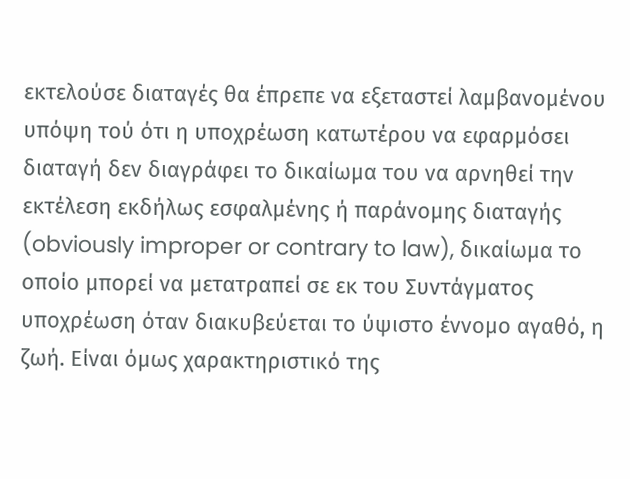εκτελούσε διαταγές θα έπρεπε να εξεταστεί λαμβανομένου υπόψη τού ότι η υποχρέωση κατωτέρου να εφαρμόσει διαταγή δεν διαγράφει το δικαίωμα του να αρνηθεί την εκτέλεση εκδήλως εσφαλμένης ή παράνομης διαταγής (obviously improper or contrary to law), δικαίωμα το οποίο μπορεί να μετατραπεί σε εκ του Συντάγματος υποχρέωση όταν διακυβεύεται το ύψιστο έννομο αγαθό, η ζωή. Είναι όμως χαρακτηριστικό της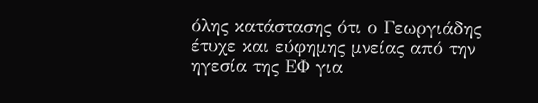όλης κατάστασης ότι ο Γεωργιάδης έτυχε και εύφημης μνείας από την ηγεσία της ΕΦ για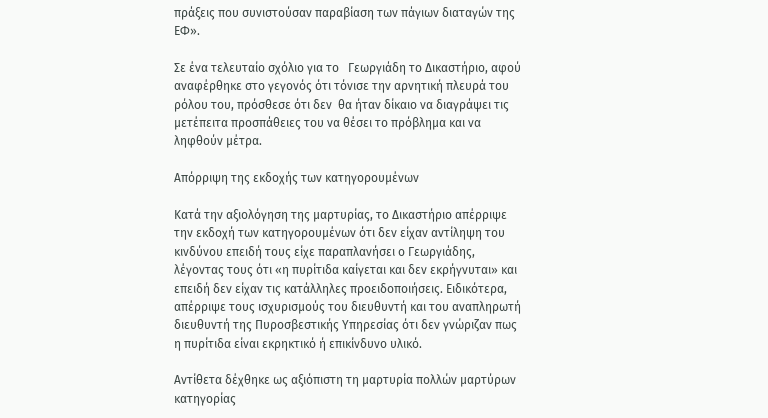πράξεις που συνιστούσαν παραβίαση των πάγιων διαταγών της ΕΦ».

Σε ένα τελευταίο σχόλιο για το   Γεωργιάδη το Δικαστήριο, αφού αναφέρθηκε στο γεγονός ότι τόνισε την αρνητική πλευρά του ρόλου του, πρόσθεσε ότι δεν  θα ήταν δίκαιο να διαγράψει τις μετέπειτα προσπάθειες του να θέσει το πρόβλημα και να ληφθούν μέτρα.

Απόρριψη της εκδοχής των κατηγορουμένων

Κατά την αξιολόγηση της μαρτυρίας, το Δικαστήριο απέρριψε την εκδοχή των κατηγορουμένων ότι δεν είχαν αντίληψη του κινδύνου επειδή τους είχε παραπλανήσει ο Γεωργιάδης, λέγοντας τους ότι «η πυρίτιδα καίγεται και δεν εκρήγνυται» και επειδή δεν είχαν τις κατάλληλες προειδοποιήσεις. Ειδικότερα, απέρριψε τους ισχυρισμούς του διευθυντή και του αναπληρωτή διευθυντή της Πυροσβεστικής Υπηρεσίας ότι δεν γνώριζαν πως η πυρίτιδα είναι εκρηκτικό ή επικίνδυνο υλικό.

Αντίθετα δέχθηκε ως αξιόπιστη τη μαρτυρία πολλών μαρτύρων κατηγορίας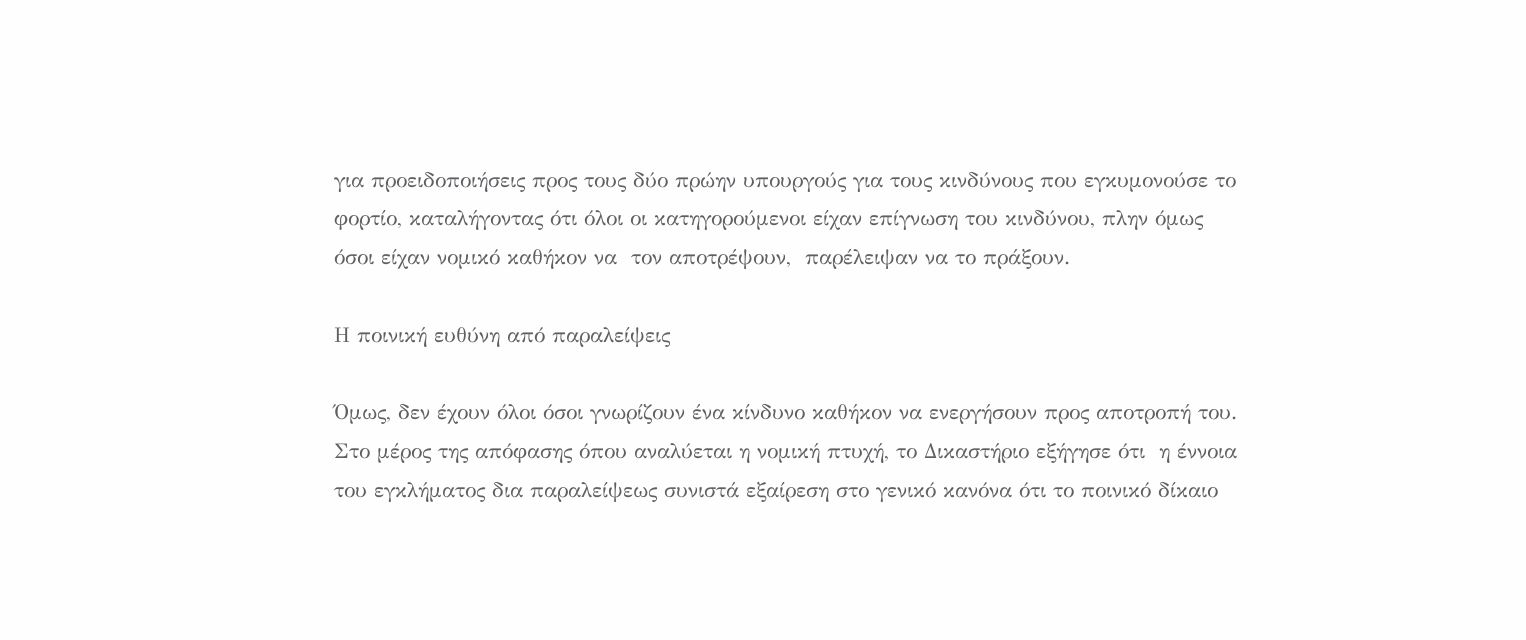για προειδοποιήσεις προς τους δύο πρώην υπουργούς για τους κινδύνους που εγκυμονούσε το φορτίο, καταλήγοντας ότι όλοι οι κατηγορούμενοι είχαν επίγνωση του κινδύνου, πλην όμως όσοι είχαν νομικό καθήκον να  τον αποτρέψουν,  παρέλειψαν να το πράξουν.

Η ποινική ευθύνη από παραλείψεις

Όμως, δεν έχουν όλοι όσοι γνωρίζουν ένα κίνδυνο καθήκον να ενεργήσουν προς αποτροπή του. Στο μέρος της απόφασης όπου αναλύεται η νομική πτυχή, το Δικαστήριο εξήγησε ότι  η έννοια του εγκλήματος δια παραλείψεως συνιστά εξαίρεση στο γενικό κανόνα ότι το ποινικό δίκαιο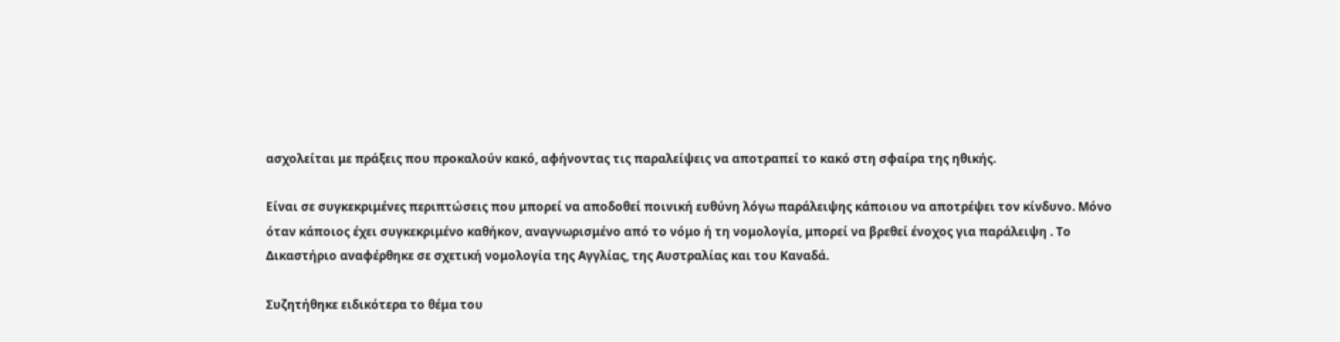ασχολείται με πράξεις που προκαλούν κακό, αφήνοντας τις παραλείψεις να αποτραπεί το κακό στη σφαίρα της ηθικής.

Είναι σε συγκεκριμένες περιπτώσεις που μπορεί να αποδοθεί ποινική ευθύνη λόγω παράλειψης κάποιου να αποτρέψει τον κίνδυνο. Μόνο όταν κάποιος έχει συγκεκριμένο καθήκον, αναγνωρισμένο από το νόμο ή τη νομολογία, μπορεί να βρεθεί ένοχος για παράλειψη . Το Δικαστήριο αναφέρθηκε σε σχετική νομολογία της Αγγλίας, της Αυστραλίας και του Καναδά.

Συζητήθηκε ειδικότερα το θέμα του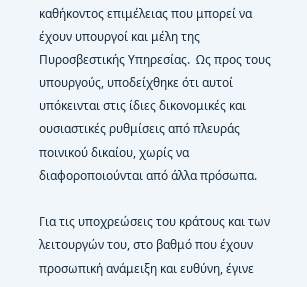καθήκοντος επιμέλειας που μπορεί να έχουν υπουργοί και μέλη της Πυροσβεστικής Υπηρεσίας.  Ως προς τους υπουργούς, υποδείχθηκε ότι αυτοί υπόκεινται στις ίδιες δικονομικές και ουσιαστικές ρυθμίσεις από πλευράς ποινικού δικαίου, χωρίς να διαφοροποιούνται από άλλα πρόσωπα.

Για τις υποχρεώσεις του κράτους και των λειτουργών του, στο βαθμό που έχουν προσωπική ανάμειξη και ευθύνη, έγινε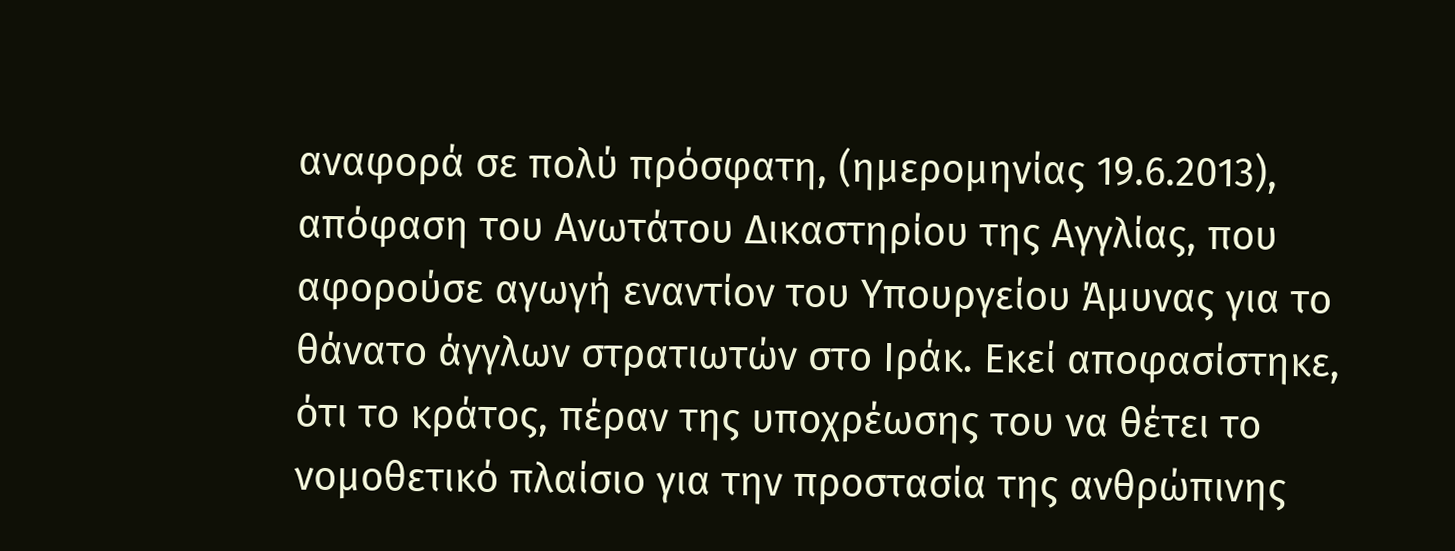αναφορά σε πολύ πρόσφατη, (ημερομηνίας 19.6.2013), απόφαση του Ανωτάτου Δικαστηρίου της Αγγλίας, που αφορούσε αγωγή εναντίον του Υπουργείου Άμυνας για το θάνατο άγγλων στρατιωτών στο Ιράκ. Εκεί αποφασίστηκε, ότι το κράτος, πέραν της υποχρέωσης του να θέτει το νομοθετικό πλαίσιο για την προστασία της ανθρώπινης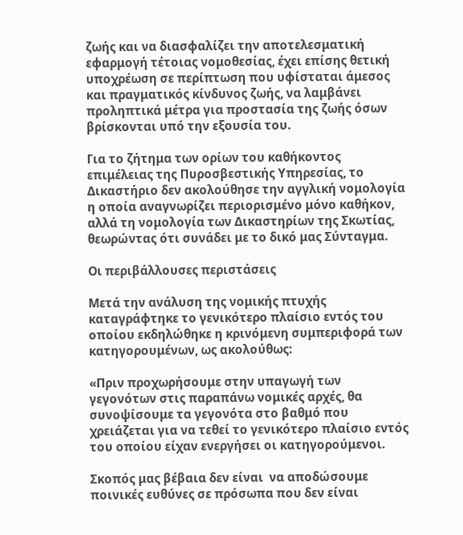ζωής και να διασφαλίζει την αποτελεσματική εφαρμογή τέτοιας νομοθεσίας, έχει επίσης θετική υποχρέωση σε περίπτωση που υφίσταται άμεσος και πραγματικός κίνδυνος ζωής, να λαμβάνει προληπτικά μέτρα για προστασία της ζωής όσων βρίσκονται υπό την εξουσία του.

Για το ζήτημα των ορίων του καθήκοντος επιμέλειας της Πυροσβεστικής Υπηρεσίας, το Δικαστήριο δεν ακολούθησε την αγγλική νομολογία η οποία αναγνωρίζει περιορισμένο μόνο καθήκον, αλλά τη νομολογία των Δικαστηρίων της Σκωτίας, θεωρώντας ότι συνάδει με το δικό μας Σύνταγμα.

Οι περιβάλλουσες περιστάσεις

Μετά την ανάλυση της νομικής πτυχής καταγράφτηκε το γενικότερο πλαίσιο εντός του οποίου εκδηλώθηκε η κρινόμενη συμπεριφορά των κατηγορουμένων, ως ακολούθως:

«Πριν προχωρήσουμε στην υπαγωγή των γεγονότων στις παραπάνω νομικές αρχές, θα συνοψίσουμε τα γεγονότα στο βαθμό που χρειάζεται για να τεθεί το γενικότερο πλαίσιο εντός του οποίου είχαν ενεργήσει οι κατηγορούμενοι.

Σκοπός μας βέβαια δεν είναι  να αποδώσουμε ποινικές ευθύνες σε πρόσωπα που δεν είναι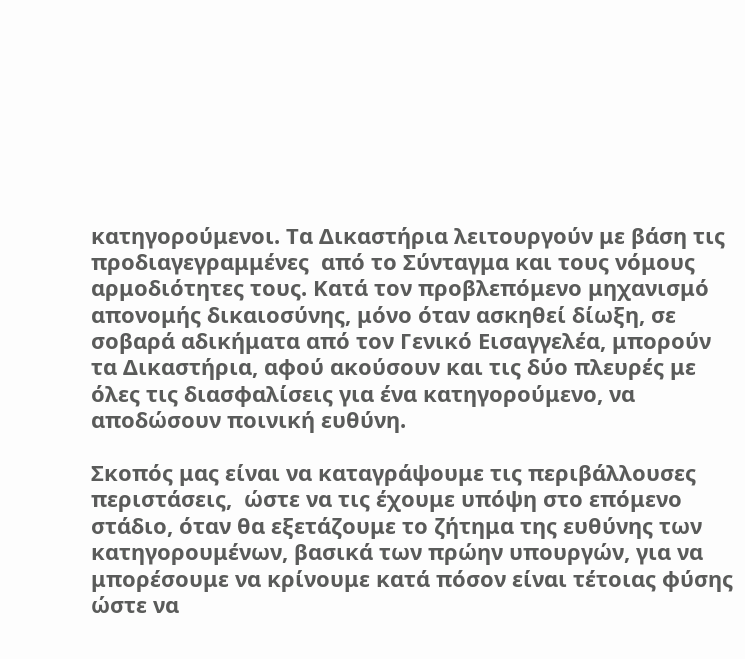κατηγορούμενοι. Τα Δικαστήρια λειτουργούν με βάση τις προδιαγεγραμμένες  από το Σύνταγμα και τους νόμους αρμοδιότητες τους. Κατά τον προβλεπόμενο μηχανισμό απονομής δικαιοσύνης, μόνο όταν ασκηθεί δίωξη, σε σοβαρά αδικήματα από τον Γενικό Εισαγγελέα, μπορούν τα Δικαστήρια, αφού ακούσουν και τις δύο πλευρές με όλες τις διασφαλίσεις για ένα κατηγορούμενο, να αποδώσουν ποινική ευθύνη.

Σκοπός μας είναι να καταγράψουμε τις περιβάλλουσες περιστάσεις,  ώστε να τις έχουμε υπόψη στο επόμενο στάδιο, όταν θα εξετάζουμε το ζήτημα της ευθύνης των κατηγορουμένων, βασικά των πρώην υπουργών, για να μπορέσουμε να κρίνουμε κατά πόσον είναι τέτοιας φύσης ώστε να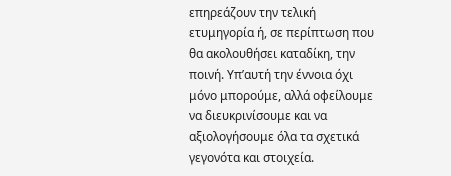επηρεάζουν την τελική ετυμηγορία ή, σε περίπτωση που θα ακολουθήσει καταδίκη, την ποινή. Υπ’αυτή την έννοια όχι μόνο μπορούμε, αλλά οφείλουμε να διευκρινίσουμε και να αξιολογήσουμε όλα τα σχετικά γεγονότα και στοιχεία.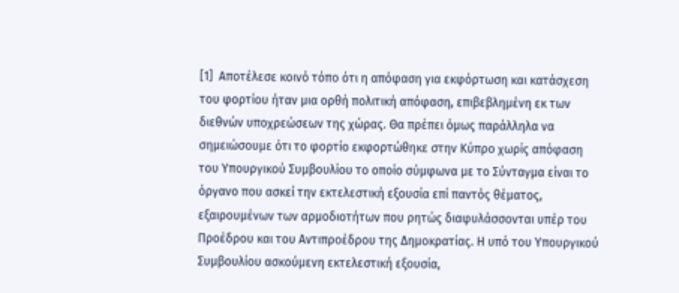[1]  Αποτέλεσε κοινό τόπο ότι η απόφαση για εκφόρτωση και κατάσχεση του φορτίου ήταν μια ορθή πολιτική απόφαση, επιβεβλημένη εκ των διεθνών υποχρεώσεων της χώρας. Θα πρέπει όμως παράλληλα να σημειώσουμε ότι το φορτίο εκφορτώθηκε στην Κύπρο χωρίς απόφαση του Υπουργικού Συμβουλίου το οποίο σύμφωνα με το Σύνταγμα είναι το όργανο που ασκεί την εκτελεστική εξουσία επί παντός θέματος, εξαιρουμένων των αρμοδιοτήτων που ρητώς διαφυλάσσονται υπέρ του Προέδρου και του Αντιπροέδρου της Δημοκρατίας. Η υπό του Υπουργικού Συμβουλίου ασκούμενη εκτελεστική εξουσία,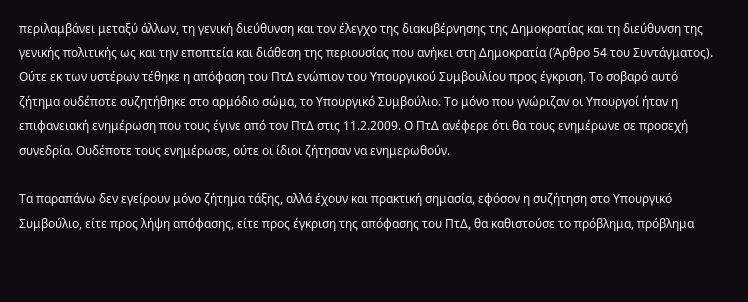περιλαμβάνει μεταξύ άλλων, τη γενική διεύθυνση και τον έλεγχο της διακυβέρνησης της Δημοκρατίας και τη διεύθυνση της γενικής πολιτικής ως και την εποπτεία και διάθεση της περιουσίας που ανήκει στη Δημοκρατία (Άρθρο 54 του Συντάγματος). Ούτε εκ των υστέρων τέθηκε η απόφαση του ΠτΔ ενώπιον του Υπουργικού Συμβουλίου προς έγκριση. Το σοβαρό αυτό ζήτημα ουδέποτε συζητήθηκε στο αρμόδιο σώμα, το Υπουργικό Συμβούλιο. Το μόνο που γνώριζαν οι Υπουργοί ήταν η επιφανειακή ενημέρωση που τους έγινε από τον ΠτΔ στις 11.2.2009. Ο ΠτΔ ανέφερε ότι θα τους ενημέρωνε σε προσεχή συνεδρία. Ουδέποτε τους ενημέρωσε, ούτε οι ίδιοι ζήτησαν να ενημερωθούν.

Τα παραπάνω δεν εγείρουν μόνο ζήτημα τάξης, αλλά έχουν και πρακτική σημασία, εφόσον η συζήτηση στο Υπουργικό Συμβούλιο, είτε προς λήψη απόφασης, είτε προς έγκριση της απόφασης του ΠτΔ, θα καθιστούσε το πρόβλημα, πρόβλημα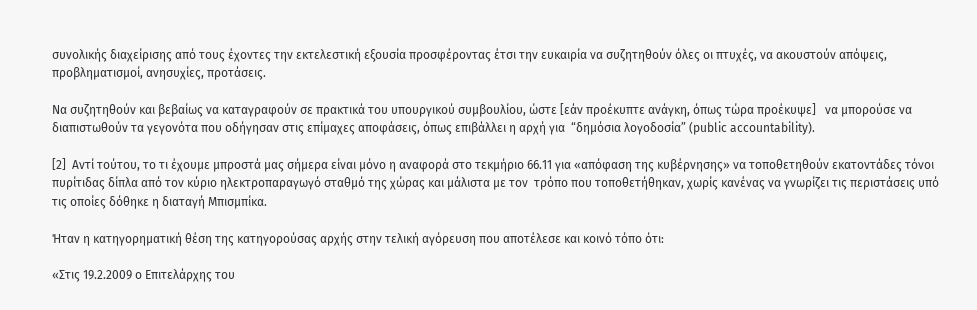συνολικής διαχείρισης από τους έχοντες την εκτελεστική εξουσία προσφέροντας έτσι την ευκαιρία να συζητηθούν όλες οι πτυχές, να ακουστούν απόψεις, προβληματισμοί, ανησυχίες, προτάσεις.

Να συζητηθούν και βεβαίως να καταγραφούν σε πρακτικά του υπουργικού συμβουλίου, ώστε [εάν προέκυπτε ανάγκη, όπως τώρα προέκυψε]   να μπορούσε να διαπιστωθούν τα γεγονότα που οδήγησαν στις επίμαχες αποφάσεις, όπως επιβάλλει η αρχή για  “δημόσια λογοδοσία” (public accountability).

[2]  Αντί τούτου, το τι έχουμε μπροστά μας σήμερα είναι μόνο η αναφορά στο τεκμήριο 66.11 για «απόφαση της κυβέρνησης» να τοποθετηθούν εκατοντάδες τόνοι πυρίτιδας δίπλα από τον κύριο ηλεκτροπαραγωγό σταθμό της χώρας και μάλιστα με τον  τρόπο που τοποθετήθηκαν, χωρίς κανένας να γνωρίζει τις περιστάσεις υπό τις οποίες δόθηκε η διαταγή Μπισμπίκα.

Ήταν η κατηγορηματική θέση της κατηγορούσας αρχής στην τελική αγόρευση που αποτέλεσε και κοινό τόπο ότι:

«Στις 19.2.2009 ο Επιτελάρχης του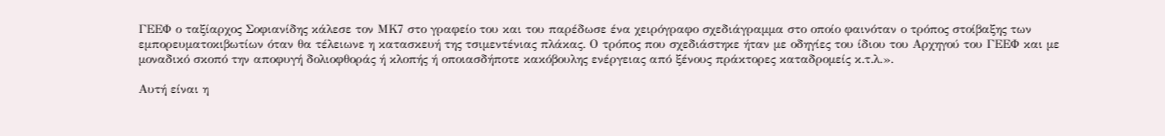ΓΕΕΦ ο ταξίαρχος Σοφιανίδης κάλεσε τον ΜΚ7 στο γραφείο του και του παρέδωσε ένα χειρόγραφο σχεδιάγραμμα στο οποίο φαινόταν ο τρόπος στοίβαξης των εμπορευματοκιβωτίων όταν θα τέλειωνε η κατασκευή της τσιμεντένιας πλάκας. Ο τρόπος που σχεδιάστηκε ήταν με οδηγίες του ίδιου του Αρχηγού του ΓΕΕΦ και με μοναδικό σκοπό την αποφυγή δολιοφθοράς ή κλοπής ή οποιασδήποτε κακόβουλης ενέργειας από ξένους πράκτορες καταδρομείς κ.τ.λ.».

Αυτή είναι η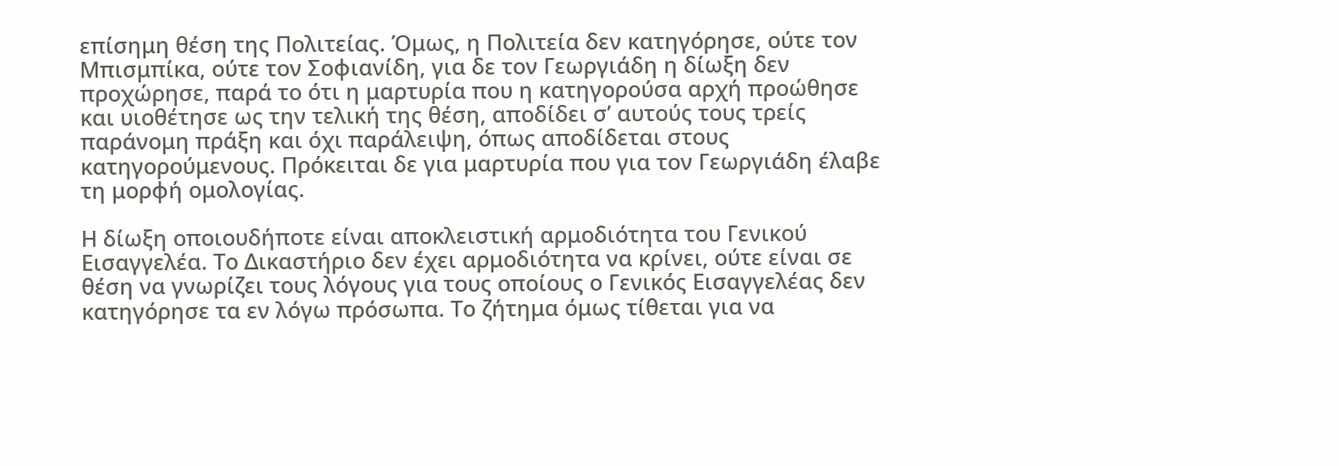επίσημη θέση της Πολιτείας. Όμως, η Πολιτεία δεν κατηγόρησε, ούτε τον Μπισμπίκα, ούτε τον Σοφιανίδη, για δε τον Γεωργιάδη η δίωξη δεν προχώρησε, παρά το ότι η μαρτυρία που η κατηγορούσα αρχή προώθησε και υιοθέτησε ως την τελική της θέση, αποδίδει σ’ αυτούς τους τρείς παράνομη πράξη και όχι παράλειψη, όπως αποδίδεται στους κατηγορούμενους. Πρόκειται δε για μαρτυρία που για τον Γεωργιάδη έλαβε τη μορφή ομολογίας.

Η δίωξη οποιουδήποτε είναι αποκλειστική αρμοδιότητα του Γενικού Εισαγγελέα. Το Δικαστήριο δεν έχει αρμοδιότητα να κρίνει, ούτε είναι σε θέση να γνωρίζει τους λόγους για τους οποίους ο Γενικός Εισαγγελέας δεν κατηγόρησε τα εν λόγω πρόσωπα. Το ζήτημα όμως τίθεται για να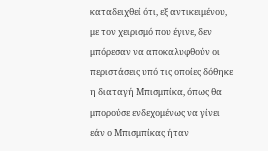καταδειχθεί ότι, εξ αντικειμένου, με τον χειρισμό που έγινε, δεν μπόρεσαν να αποκαλυφθούν οι περιστάσεις υπό τις οποίες δόθηκε η διαταγή Μπισμπίκα, όπως θα μπορούσε ενδεχομένως να γίνει εάν ο Μπισμπίκας ήταν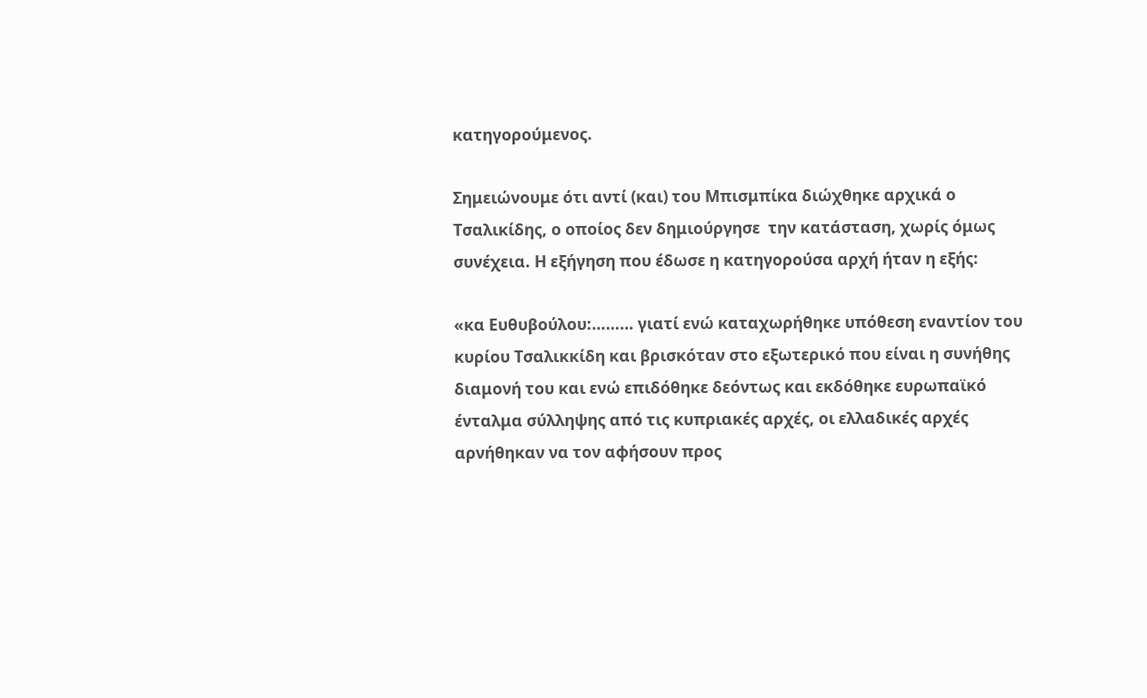κατηγορούμενος.

Σημειώνουμε ότι αντί (και) του Μπισμπίκα διώχθηκε αρχικά ο Τσαλικίδης, ο οποίος δεν δημιούργησε  την κατάσταση, χωρίς όμως συνέχεια. Η εξήγηση που έδωσε η κατηγορούσα αρχή ήταν η εξής:

«κα Ευθυβούλου:……… γιατί ενώ καταχωρήθηκε υπόθεση εναντίον του κυρίου Τσαλικκίδη και βρισκόταν στο εξωτερικό που είναι η συνήθης διαμονή του και ενώ επιδόθηκε δεόντως και εκδόθηκε ευρωπαϊκό ένταλμα σύλληψης από τις κυπριακές αρχές, οι ελλαδικές αρχές αρνήθηκαν να τον αφήσουν προς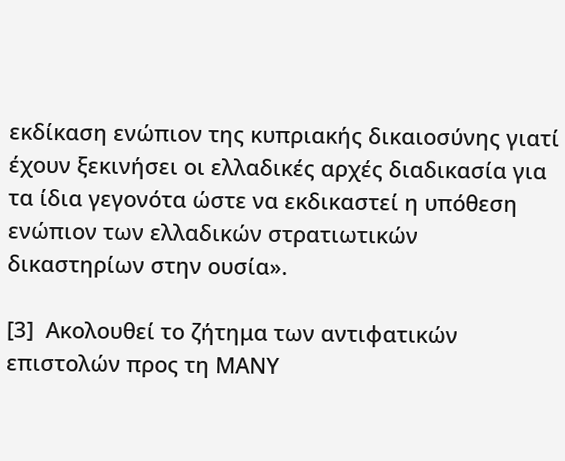εκδίκαση ενώπιον της κυπριακής δικαιοσύνης γιατί έχουν ξεκινήσει οι ελλαδικές αρχές διαδικασία για τα ίδια γεγονότα ώστε να εκδικαστεί η υπόθεση ενώπιον των ελλαδικών στρατιωτικών δικαστηρίων στην ουσία».

[3]  Ακολουθεί το ζήτημα των αντιφατικών επιστολών προς τη ΜΑΝΥ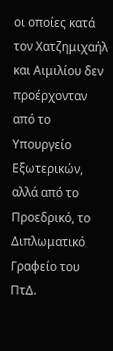οι οποίες κατά τον Χατζημιχαήλ και Αιμιλίου δεν προέρχονταν από το Υπουργείο Εξωτερικών, αλλά από το Προεδρικό, το Διπλωματικό Γραφείο του ΠτΔ.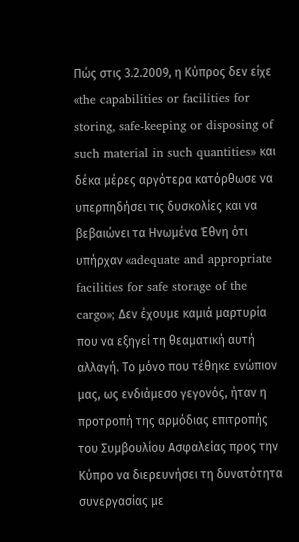Πώς στις 3.2.2009, η Κύπρος δεν είχε «the capabilities or facilities for storing, safe-keeping or disposing of such material in such quantities» και δέκα μέρες αργότερα κατόρθωσε να υπερπηδήσει τις δυσκολίες και να βεβαιώνει τα Ηνωμένα Έθνη ότι υπήρχαν «adequate and appropriate facilities for safe storage of the cargo»; Δεν έχουμε καμιά μαρτυρία που να εξηγεί τη θεαματική αυτή αλλαγή. Το μόνο που τέθηκε ενώπιον μας, ως ενδιάμεσο γεγονός, ήταν η προτροπή της αρμόδιας επιτροπής του Συμβουλίου Ασφαλείας προς την Κύπρο να διερευνήσει τη δυνατότητα συνεργασίας με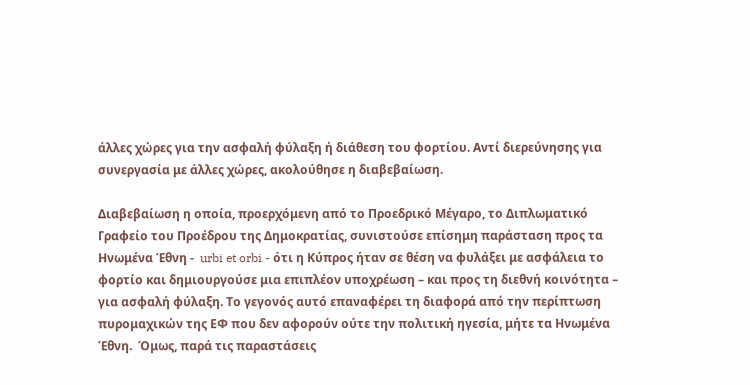άλλες χώρες για την ασφαλή φύλαξη ή διάθεση του φορτίου. Αντί διερεύνησης για συνεργασία με άλλες χώρες, ακολούθησε η διαβεβαίωση.

Διαβεβαίωση η οποία, προερχόμενη από το Προεδρικό Μέγαρο, το Διπλωματικό Γραφείο του Προέδρου της Δημοκρατίας, συνιστούσε επίσημη παράσταση προς τα Ηνωμένα Έθνη -  urbi et orbi - ότι η Κύπρος ήταν σε θέση να φυλάξει με ασφάλεια το φορτίο και δημιουργούσε μια επιπλέον υποχρέωση – και προς τη διεθνή κοινότητα – για ασφαλή φύλαξη. Το γεγονός αυτό επαναφέρει τη διαφορά από την περίπτωση  πυρομαχικών της ΕΦ που δεν αφορούν ούτε την πολιτική ηγεσία, μήτε τα Ηνωμένα Έθνη.  Όμως, παρά τις παραστάσεις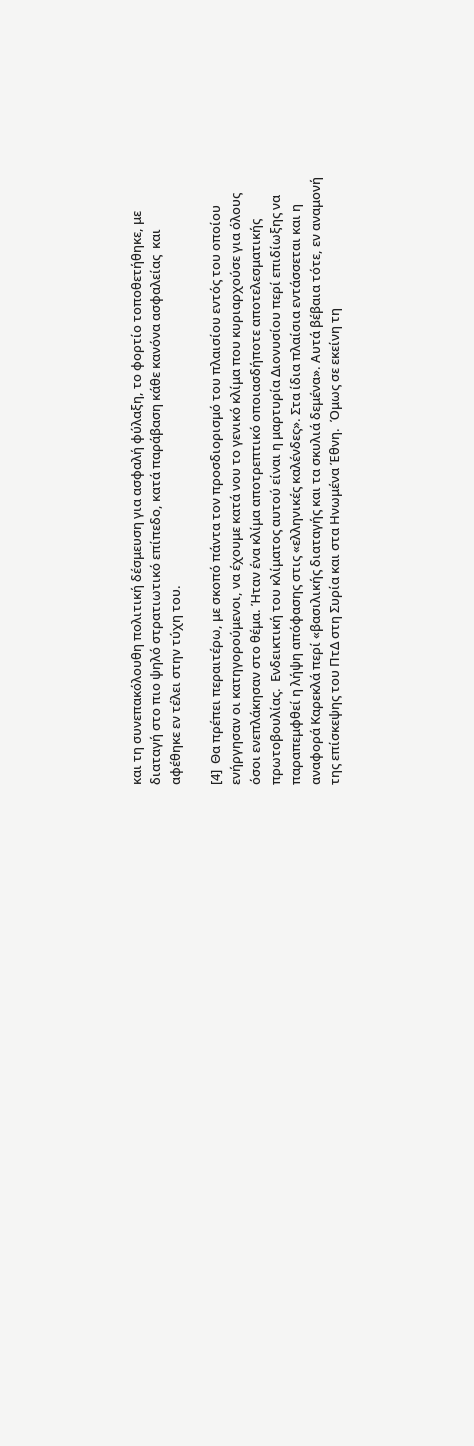και τη συνεπακόλουθη πολιτική δέσμευση για ασφαλή φύλαξη, το φορτίο τοποθετήθηκε, με διαταγή στο πιο ψηλό στρατιωτικό επίπεδο, κατά παράβαση κάθε κανόνα ασφαλείας  και αφέθηκε εν τέλει στην τύχη του.

[4]  Θα πρέπει περαιτέρω, με σκοπό πάντα τον προσδιορισμό του πλαισίου εντός του οποίου ενήργησαν οι κατηγορούμενοι, να έχουμε κατά νου το γενικό κλίμα που κυριαρχούσε για όλους όσοι ενεπλάκησαν στο θέμα. Ήταν ένα κλίμα αποτρεπτικό οποιασδήποτε αποτελεσματικής πρωτοβουλίας.  Ενδεικτική του κλίματος αυτού είναι η μαρτυρία Διονυσίου περί επιδίωξης να παραπεμφθεί η λήψη απόφασης στις «ελληνικές καλένδες». Στα ίδια πλαίσια εντάσσεται και η αναφορά Καρεκλά περί «βασιλικής διαταγής και τα σκυλιά δεμένα». Αυτά βέβαια τότε, εν αναμονή της επίσκεψης του ΠτΔ στη Συρία και στα Ηνωμένα Έθνη.  Όμως σε εκείνη τη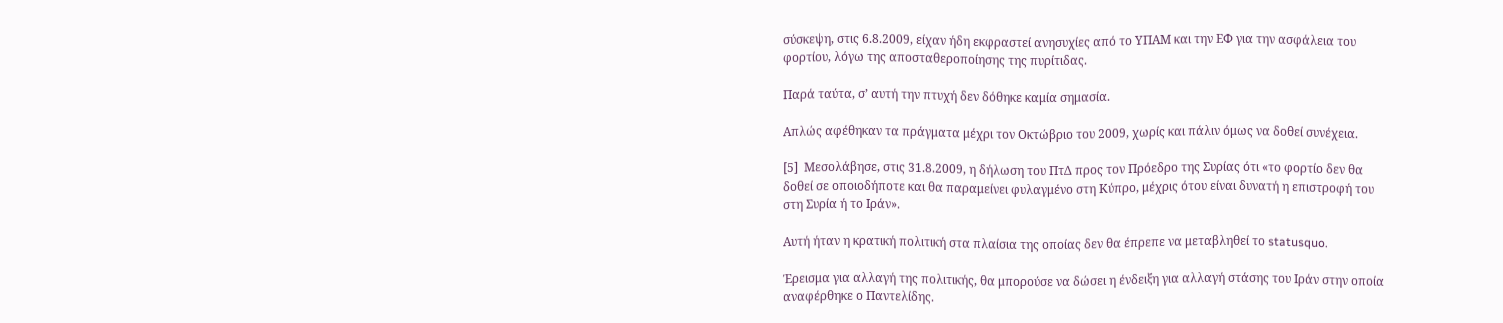σύσκεψη, στις 6.8.2009, είχαν ήδη εκφραστεί ανησυχίες από το ΥΠΑΜ και την ΕΦ για την ασφάλεια του φορτίου, λόγω της αποσταθεροποίησης της πυρίτιδας.

Παρά ταύτα, σ’ αυτή την πτυχή δεν δόθηκε καμία σημασία.

Απλώς αφέθηκαν τα πράγματα μέχρι τον Οκτώβριο του 2009, χωρίς και πάλιν όμως να δοθεί συνέχεια.

[5]  Μεσολάβησε, στις 31.8.2009, η δήλωση του ΠτΔ προς τον Πρόεδρο της Συρίας ότι «το φορτίο δεν θα δοθεί σε οποιοδήποτε και θα παραμείνει φυλαγμένο στη Κύπρο, μέχρις ότου είναι δυνατή η επιστροφή του στη Συρία ή το Ιράν».

Αυτή ήταν η κρατική πολιτική στα πλαίσια της οποίας δεν θα έπρεπε να μεταβληθεί το statusquo.

Έρεισμα για αλλαγή της πολιτικής, θα μπορούσε να δώσει η ένδειξη για αλλαγή στάσης του Ιράν στην οποία αναφέρθηκε ο Παντελίδης.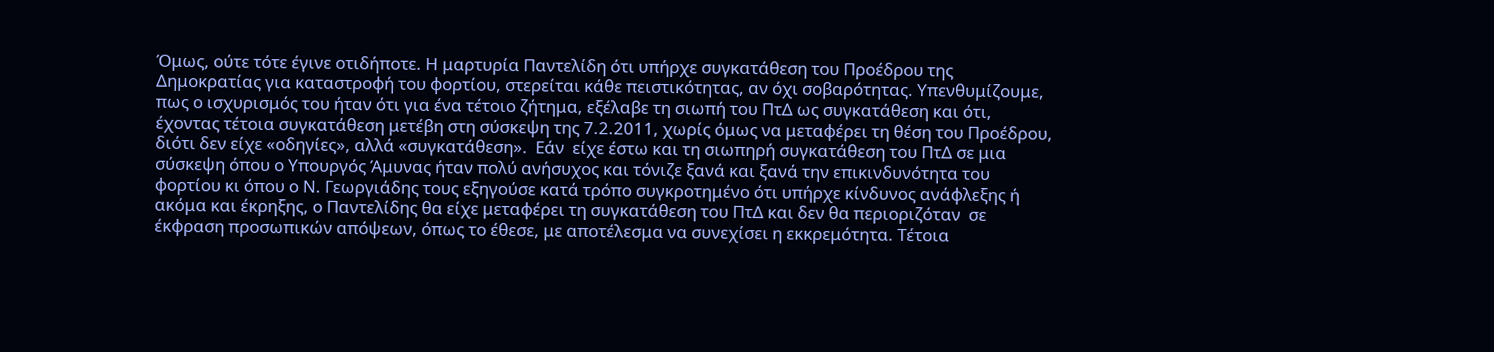Όμως, ούτε τότε έγινε οτιδήποτε. Η μαρτυρία Παντελίδη ότι υπήρχε συγκατάθεση του Προέδρου της Δημοκρατίας για καταστροφή του φορτίου, στερείται κάθε πειστικότητας, αν όχι σοβαρότητας. Υπενθυμίζουμε, πως ο ισχυρισμός του ήταν ότι για ένα τέτοιο ζήτημα, εξέλαβε τη σιωπή του ΠτΔ ως συγκατάθεση και ότι, έχοντας τέτοια συγκατάθεση μετέβη στη σύσκεψη της 7.2.2011, χωρίς όμως να μεταφέρει τη θέση του Προέδρου, διότι δεν είχε «οδηγίες», αλλά «συγκατάθεση».  Εάν  είχε έστω και τη σιωπηρή συγκατάθεση του ΠτΔ σε μια σύσκεψη όπου ο Υπουργός Άμυνας ήταν πολύ ανήσυχος και τόνιζε ξανά και ξανά την επικινδυνότητα του φορτίου κι όπου ο Ν. Γεωργιάδης τους εξηγούσε κατά τρόπο συγκροτημένο ότι υπήρχε κίνδυνος ανάφλεξης ή ακόμα και έκρηξης, ο Παντελίδης θα είχε μεταφέρει τη συγκατάθεση του ΠτΔ και δεν θα περιοριζόταν  σε έκφραση προσωπικών απόψεων, όπως το έθεσε, με αποτέλεσμα να συνεχίσει η εκκρεμότητα. Τέτοια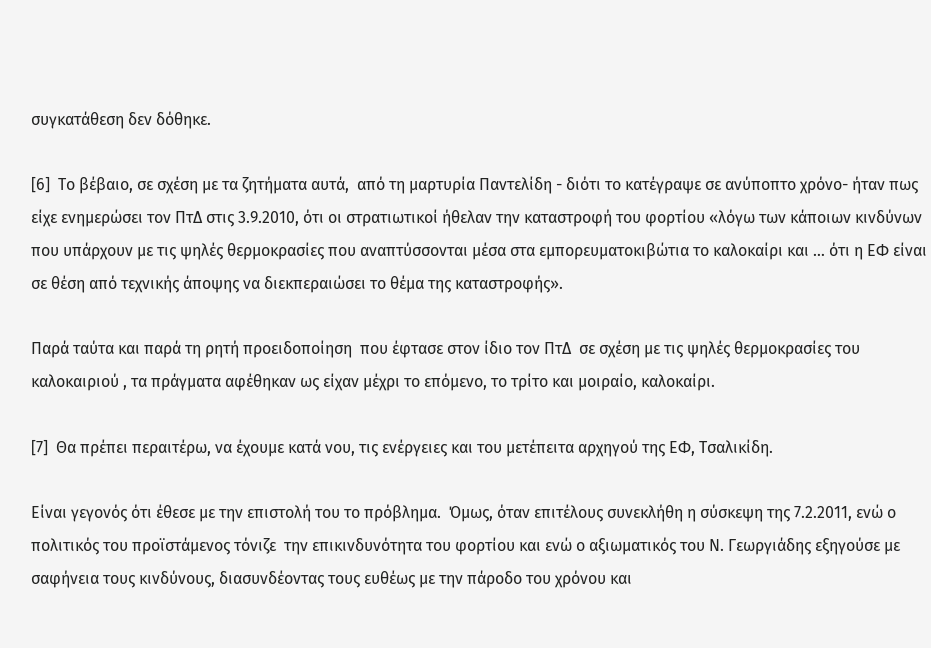συγκατάθεση δεν δόθηκε.

[6]  Το βέβαιο, σε σχέση με τα ζητήματα αυτά,  από τη μαρτυρία Παντελίδη - διότι το κατέγραψε σε ανύποπτο χρόνο- ήταν πως είχε ενημερώσει τον ΠτΔ στις 3.9.2010, ότι οι στρατιωτικοί ήθελαν την καταστροφή του φορτίου «λόγω των κάποιων κινδύνων που υπάρχουν με τις ψηλές θερμοκρασίες που αναπτύσσονται μέσα στα εμπορευματοκιβώτια το καλοκαίρι και … ότι η ΕΦ είναι σε θέση από τεχνικής άποψης να διεκπεραιώσει το θέμα της καταστροφής».

Παρά ταύτα και παρά τη ρητή προειδοποίηση  που έφτασε στον ίδιο τον ΠτΔ  σε σχέση με τις ψηλές θερμοκρασίες του καλοκαιριού , τα πράγματα αφέθηκαν ως είχαν μέχρι το επόμενο, το τρίτο και μοιραίο, καλοκαίρι.

[7]  Θα πρέπει περαιτέρω, να έχουμε κατά νου, τις ενέργειες και του μετέπειτα αρχηγού της ΕΦ, Τσαλικίδη.

Είναι γεγονός ότι έθεσε με την επιστολή του το πρόβλημα.  Όμως, όταν επιτέλους συνεκλήθη η σύσκεψη της 7.2.2011, ενώ ο πολιτικός του προϊστάμενος τόνιζε  την επικινδυνότητα του φορτίου και ενώ ο αξιωματικός του Ν. Γεωργιάδης εξηγούσε με σαφήνεια τους κινδύνους, διασυνδέοντας τους ευθέως με την πάροδο του χρόνου και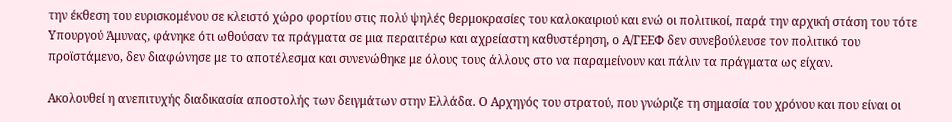την έκθεση του ευρισκομένου σε κλειστό χώρο φορτίου στις πολύ ψηλές θερμοκρασίες του καλοκαιριού και ενώ οι πολιτικοί, παρά την αρχική στάση του τότε Υπουργού Άμυνας, φάνηκε ότι ωθούσαν τα πράγματα σε μια περαιτέρω και αχρείαστη καθυστέρηση, ο Α/ΓΕΕΦ δεν συνεβούλευσε τον πολιτικό του προϊστάμενο, δεν διαφώνησε με το αποτέλεσμα και συνενώθηκε με όλους τους άλλους στο να παραμείνουν και πάλιν τα πράγματα ως είχαν.

Ακολουθεί η ανεπιτυχής διαδικασία αποστολής των δειγμάτων στην Ελλάδα. Ο Αρχηγός του στρατού, που γνώριζε τη σημασία του χρόνου και που είναι οι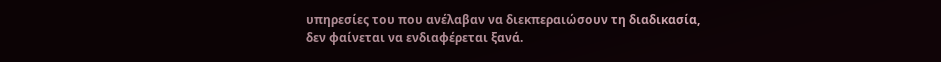υπηρεσίες του που ανέλαβαν να διεκπεραιώσουν τη διαδικασία, δεν φαίνεται να ενδιαφέρεται ξανά.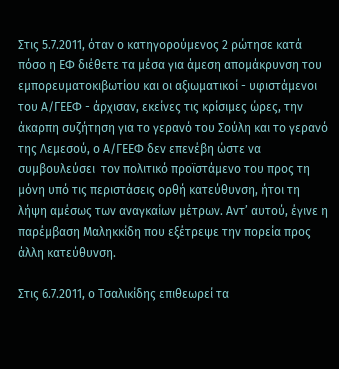Στις 5.7.2011, όταν ο κατηγορούμενος 2 ρώτησε κατά πόσο η ΕΦ διέθετε τα μέσα για άμεση απομάκρυνση του εμπορευματοκιβωτίου και οι αξιωματικοί - υφιστάμενοι του Α/ΓΕΕΦ - άρχισαν, εκείνες τις κρίσιμες ώρες, την άκαρπη συζήτηση για το γερανό του Σούλη και το γερανό της Λεμεσού, ο Α/ΓΕΕΦ δεν επενέβη ώστε να συμβουλεύσει  τον πολιτικό προϊστάμενο του προς τη μόνη υπό τις περιστάσεις ορθή κατεύθυνση, ήτοι τη λήψη αμέσως των αναγκαίων μέτρων. Αντ’ αυτού, έγινε η παρέμβαση Μαληκκίδη που εξέτρεψε την πορεία προς άλλη κατεύθυνση.

Στις 6.7.2011, ο Τσαλικίδης επιθεωρεί τα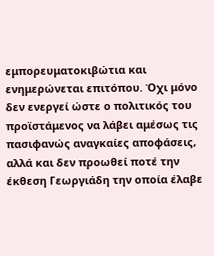εμπορευματοκιβώτια και ενημερώνεται επιτόπου. Όχι μόνο δεν ενεργεί ώστε ο πολιτικός του προϊστάμενος να λάβει αμέσως τις πασιφανώς αναγκαίες αποφάσεις, αλλά και δεν προωθεί ποτέ την έκθεση Γεωργιάδη την οποία έλαβε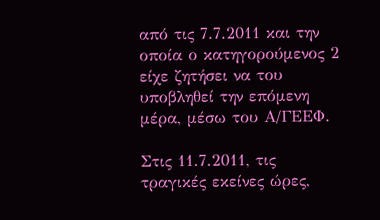από τις 7.7.2011 και την οποία ο κατηγορούμενος 2 είχε ζητήσει να του υποβληθεί την επόμενη μέρα, μέσω του Α/ΓΕΕΦ.

Στις 11.7.2011, τις τραγικές εκείνες ώρες,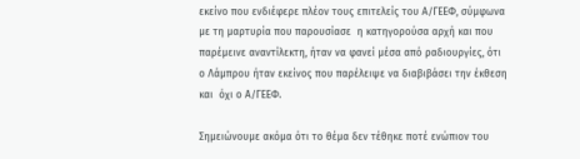εκείνο που ενδιέφερε πλέον τους επιτελείς του Α/ΓΕΕΦ, σύμφωνα με τη μαρτυρία που παρουσίασε  η κατηγορούσα αρχή και που παρέμεινε αναντίλεκτη, ήταν να φανεί μέσα από ραδιουργίες, ότι ο Λάμπρου ήταν εκείνος που παρέλειψε να διαβιβάσει την έκθεση και  όχι ο Α/ΓΕΕΦ.

Σημειώνουμε ακόμα ότι το θέμα δεν τέθηκε ποτέ ενώπιον του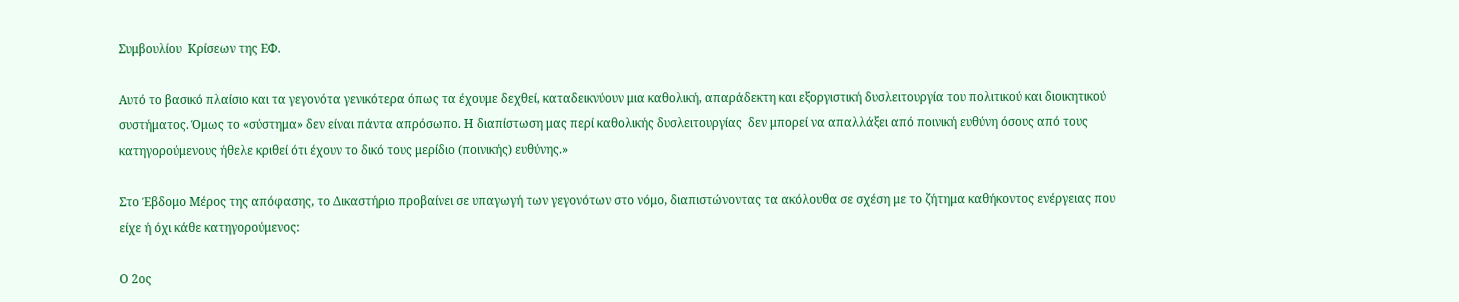Συμβουλίου  Κρίσεων της ΕΦ.

Αυτό το βασικό πλαίσιο και τα γεγονότα γενικότερα όπως τα έχουμε δεχθεί, καταδεικνύουν μια καθολική, απαράδεκτη και εξοργιστική δυσλειτουργία του πολιτικού και διοικητικού συστήματος. Όμως το «σύστημα» δεν είναι πάντα απρόσωπο. Η διαπίστωση μας περί καθολικής δυσλειτουργίας  δεν μπορεί να απαλλάξει από ποινική ευθύνη όσους από τους κατηγορούμενους ήθελε κριθεί ότι έχουν το δικό τους μερίδιο (ποινικής) ευθύνης.»

Στο Έβδομο Μέρος της απόφασης, το Δικαστήριο προβαίνει σε υπαγωγή των γεγονότων στο νόμο, διαπιστώνοντας τα ακόλουθα σε σχέση με το ζήτημα καθήκοντος ενέργειας που είχε ή όχι κάθε κατηγορούμενος:

Ο 2ος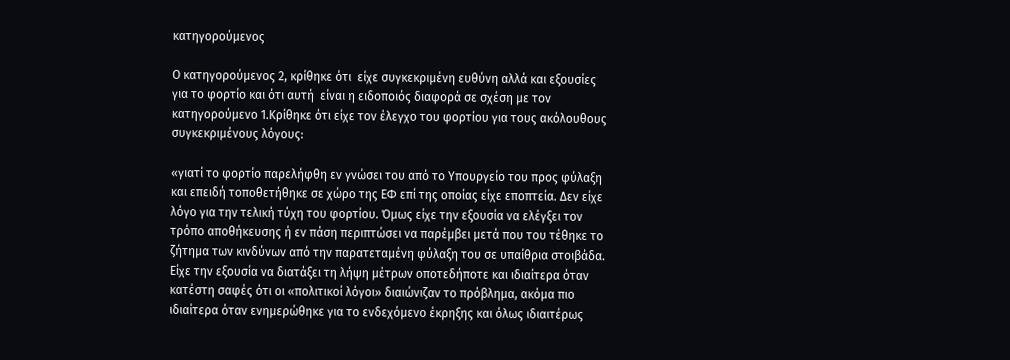κατηγορούμενος

Ο κατηγορούμενος 2, κρίθηκε ότι  είχε συγκεκριμένη ευθύνη αλλά και εξουσίες για το φορτίο και ότι αυτή  είναι η ειδοποιός διαφορά σε σχέση με τον κατηγορούμενο 1.Κρίθηκε ότι είχε τον έλεγχο του φορτίου για τους ακόλουθους συγκεκριμένους λόγους:

«γιατί το φορτίο παρελήφθη εν γνώσει του από το Υπουργείο του προς φύλαξη και επειδή τοποθετήθηκε σε χώρο της ΕΦ επί της οποίας είχε εποπτεία. Δεν είχε λόγο για την τελική τύχη του φορτίου. Όμως είχε την εξουσία να ελέγξει τον τρόπο αποθήκευσης ή εν πάση περιπτώσει να παρέμβει μετά που του τέθηκε το ζήτημα των κινδύνων από την παρατεταμένη φύλαξη του σε υπαίθρια στοιβάδα. Είχε την εξουσία να διατάξει τη λήψη μέτρων οποτεδήποτε και ιδιαίτερα όταν κατέστη σαφές ότι οι «πολιτικοί λόγοι» διαιώνιζαν το πρόβλημα, ακόμα πιο ιδιαίτερα όταν ενημερώθηκε για το ενδεχόμενο έκρηξης και όλως ιδιαιτέρως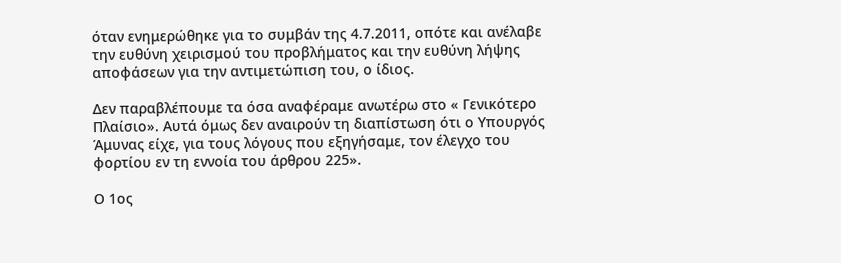όταν ενημερώθηκε για το συμβάν της 4.7.2011, οπότε και ανέλαβε την ευθύνη χειρισμού του προβλήματος και την ευθύνη λήψης αποφάσεων για την αντιμετώπιση του, ο ίδιος.

Δεν παραβλέπουμε τα όσα αναφέραμε ανωτέρω στο « Γενικότερο Πλαίσιο». Αυτά όμως δεν αναιρούν τη διαπίστωση ότι ο Υπουργός Άμυνας είχε, για τους λόγους που εξηγήσαμε, τον έλεγχο του φορτίου εν τη εννοία του άρθρου 225».

Ο 1ος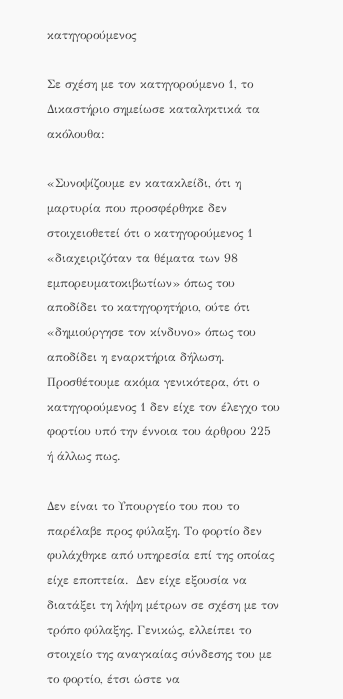κατηγορούμενος

Σε σχέση με τον κατηγορούμενο 1, το Δικαστήριο σημείωσε καταληκτικά τα ακόλουθα:

«Συνοψίζουμε εν κατακλείδι, ότι η μαρτυρία που προσφέρθηκε δεν στοιχειοθετεί ότι ο κατηγορούμενος 1 «διαχειριζόταν τα θέματα των 98 εμπορευματοκιβωτίων» όπως του αποδίδει το κατηγορητήριο, ούτε ότι  «δημιούργησε τον κίνδυνο» όπως του αποδίδει η εναρκτήρια δήλωση. Προσθέτουμε ακόμα γενικότερα, ότι ο κατηγορούμενος 1 δεν είχε τον έλεγχο του φορτίου υπό την έννοια του άρθρου 225 ή άλλως πως.

Δεν είναι το Υπουργείο του που το παρέλαβε προς φύλαξη. Το φορτίο δεν φυλάχθηκε από υπηρεσία επί της οποίας είχε εποπτεία.  Δεν είχε εξουσία να διατάξει τη λήψη μέτρων σε σχέση με τον τρόπο φύλαξης. Γενικώς, ελλείπει το στοιχείο της αναγκαίας σύνδεσης του με το φορτίο, έτσι ώστε να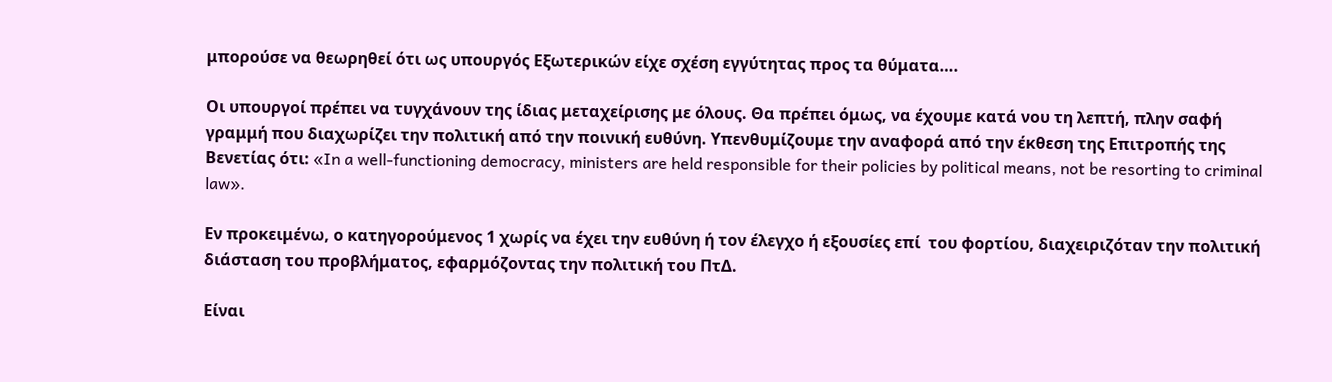μπορούσε να θεωρηθεί ότι ως υπουργός Εξωτερικών είχε σχέση εγγύτητας προς τα θύματα….

Οι υπουργοί πρέπει να τυγχάνουν της ίδιας μεταχείρισης με όλους. Θα πρέπει όμως, να έχουμε κατά νου τη λεπτή, πλην σαφή γραμμή που διαχωρίζει την πολιτική από την ποινική ευθύνη. Υπενθυμίζουμε την αναφορά από την έκθεση της Επιτροπής της Βενετίας ότι: «In a well-functioning democracy, ministers are held responsible for their policies by political means, not be resorting to criminal law».

Εν προκειμένω, ο κατηγορούμενος 1 χωρίς να έχει την ευθύνη ή τον έλεγχο ή εξουσίες επί  του φορτίου, διαχειριζόταν την πολιτική διάσταση του προβλήματος, εφαρμόζοντας την πολιτική του ΠτΔ.

Είναι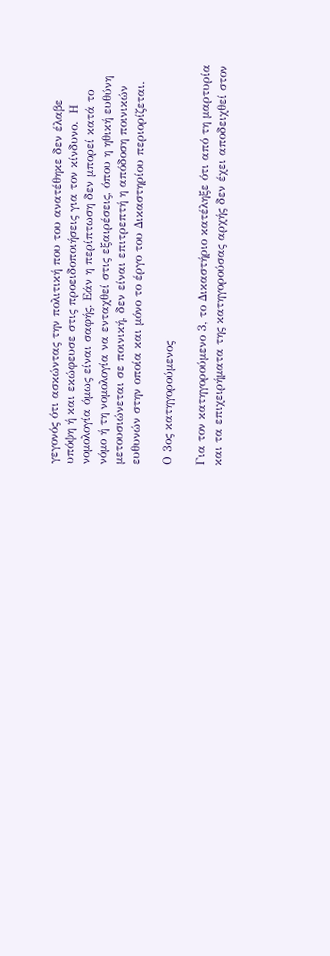γεγονός ότι ασκώντας την πολιτική που του ανατέθηκε δεν έλαβε υπόψη ή και εκώφευσε στις προειδοποιήσεις για τον κίνδυνο.  Η νομολογία όμως είναι σαφής. Εάν η περίπτωση δεν μπορεί κατά το νόμο ή τη νομολογία να ενταχθεί στις εξαιρέσεις, όπου η ηθική ευθύνη μετουσιώνεται σε ποινική, δεν είναι επιτρεπτή η απόδοση ποινικών ευθυνών στην οποία και μόνο το έργο του Δικαστηρίου περιορίζεται.

Ο 3ος κατηγορούμενος

Για τον κατηγορούμενο 3, το Δικαστήριο κατέληξε ότι από τη μαρτυρία και τα επιχειρήματα της κατηγορούσας αρχής δεν έχει αποδειχθεί στον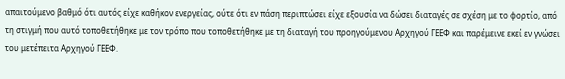απαιτούμενο βαθμό ότι αυτός είχε καθήκον ενεργείας, ούτε ότι εν πάση περιπτώσει είχε εξουσία να δώσει διαταγές σε σχέση με το φορτίο, από τη στιγμή που αυτό τοποθετήθηκε με τον τρόπο που τοποθετήθηκε με τη διαταγή του προηγούμενου Αρχηγού ΓΕΕΦ και παρέμεινε εκεί εν γνώσει του μετέπειτα Αρχηγού ΓΕΕΦ.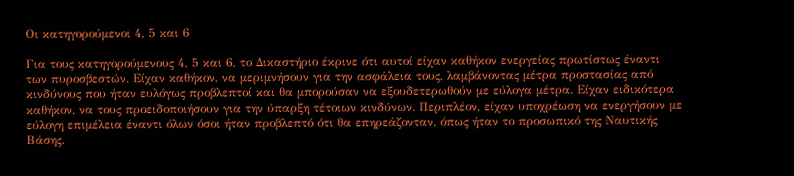Οι κατηγορούμενοι 4, 5 και 6

Για τους κατηγορούμενους 4, 5 και 6, το Δικαστήριο έκρινε ότι αυτοί είχαν καθήκον ενεργείας πρωτίστως έναντι των πυροσβεστών. Είχαν καθήκον, να μεριμνήσουν για την ασφάλεια τους, λαμβάνοντας μέτρα προστασίας από κινδύνους που ήταν ευλόγως προβλεπτοί και θα μπορούσαν να εξουδετερωθούν με εύλογα μέτρα. Είχαν ειδικότερα καθήκον, να τους προειδοποιήσουν για την ύπαρξη τέτοιων κινδύνων. Περιπλέον, είχαν υποχρέωση να ενεργήσουν με εύλογη επιμέλεια έναντι όλων όσοι ήταν προβλεπτό ότι θα επηρεάζονταν, όπως ήταν το προσωπικό της Ναυτικής Βάσης.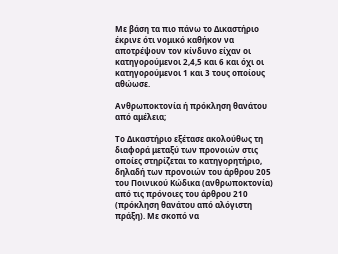Με βάση τα πιο πάνω το Δικαστήριο έκρινε ότι νομικό καθήκον να αποτρέψουν τον κίνδυνο είχαν οι κατηγορούμενοι 2,4,5 και 6 και όχι οι κατηγορούμενοι 1 και 3 τους οποίους αθώωσε.

Ανθρωποκτονία ή πρόκληση θανάτου από αμέλεια;

Το Δικαστήριο εξέτασε ακολούθως τη διαφορά μεταξύ των προνοιών στις οποίες στηρίζεται το κατηγορητήριο, δηλαδή των προνοιών του άρθρου 205 του Ποινικού Κώδικα (ανθρωποκτονία) από τις πρόνοιες του άρθρου 210 (πρόκληση θανάτου από αλόγιστη πράξη). Με σκοπό να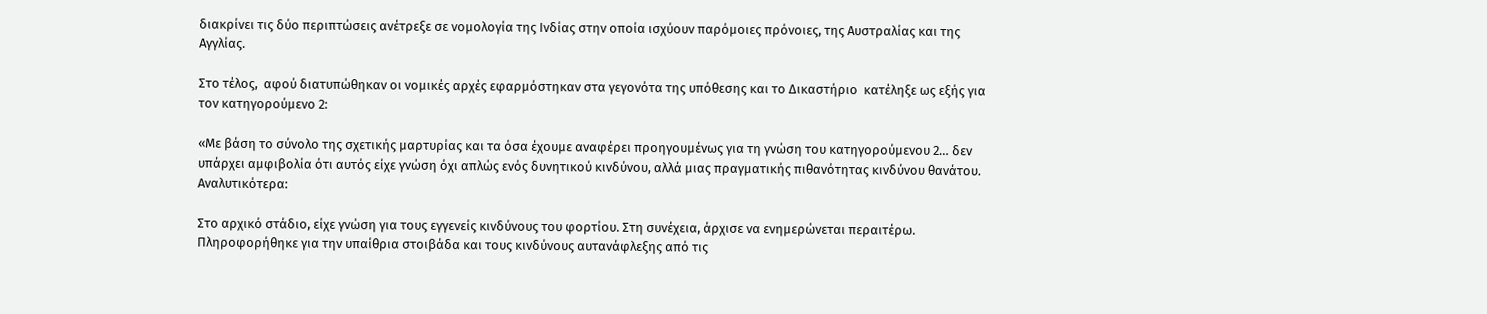διακρίνει τις δύο περιπτώσεις ανέτρεξε σε νομολογία της Ινδίας στην οποία ισχύουν παρόμοιες πρόνοιες, της Αυστραλίας και της Αγγλίας.

Στο τέλος,  αφού διατυπώθηκαν οι νομικές αρχές εφαρμόστηκαν στα γεγονότα της υπόθεσης και το Δικαστήριο  κατέληξε ως εξής για τον κατηγορούμενο 2:

«Με βάση το σύνολο της σχετικής μαρτυρίας και τα όσα έχουμε αναφέρει προηγουμένως για τη γνώση του κατηγορούμενου 2… δεν υπάρχει αμφιβολία ότι αυτός είχε γνώση όχι απλώς ενός δυνητικού κινδύνου, αλλά μιας πραγματικής πιθανότητας κινδύνου θανάτου. Αναλυτικότερα:

Στο αρχικό στάδιο, είχε γνώση για τους εγγενείς κινδύνους του φορτίου. Στη συνέχεια, άρχισε να ενημερώνεται περαιτέρω. Πληροφορήθηκε για την υπαίθρια στοιβάδα και τους κινδύνους αυτανάφλεξης από τις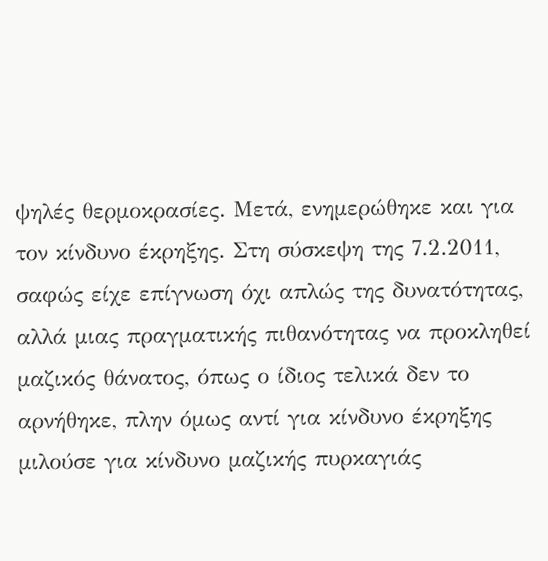ψηλές θερμοκρασίες. Μετά, ενημερώθηκε και για τον κίνδυνο έκρηξης. Στη σύσκεψη της 7.2.2011, σαφώς είχε επίγνωση όχι απλώς της δυνατότητας,  αλλά μιας πραγματικής πιθανότητας να προκληθεί μαζικός θάνατος, όπως ο ίδιος τελικά δεν το αρνήθηκε, πλην όμως αντί για κίνδυνο έκρηξης μιλούσε για κίνδυνο μαζικής πυρκαγιάς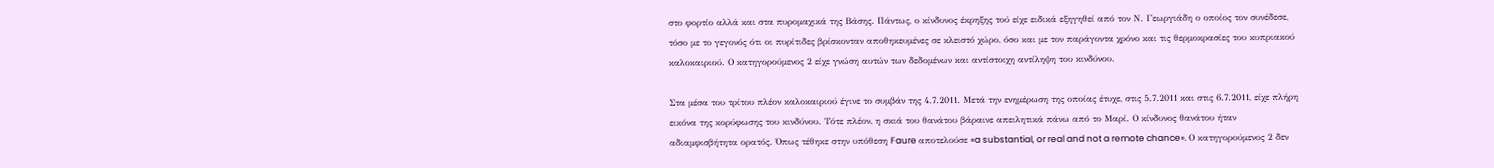στο φορτίο αλλά και στα πυρομαχικά της Βάσης. Πάντως, ο κίνδυνος έκρηξης τού είχε ειδικά εξηγηθεί από τον Ν. Γεωργιάδη ο οποίος τον συνέδεσε, τόσο με το γεγονός ότι οι πυρίτιδες βρίσκονταν αποθηκευμένες σε κλειστό χώρο, όσο και με τον παράγοντα χρόνο και τις θερμοκρασίες του κυπριακού καλοκαιριού. Ο κατηγορούμενος 2 είχε γνώση αυτών των δεδομένων και αντίστοιχη αντίληψη του κινδύνου.

Στα μέσα του τρίτου πλέον καλοκαιριού έγινε το συμβάν της 4.7.2011. Μετά την ενημέρωση της οποίας έτυχε, στις 5.7.2011 και στις 6.7.2011, είχε πλήρη εικόνα της κορύφωσης του κινδύνου. Τότε πλέον, η σκιά του θανάτου βάραινε απειλητικά πάνω από το Μαρί. Ο κίνδυνος θανάτου ήταν αδιαμφισβήτητα ορατός. Όπως τέθηκε στην υπόθεση Faure αποτελούσε «a substantial, or real and not a remote chance». Ο κατηγορούμενος 2 δεν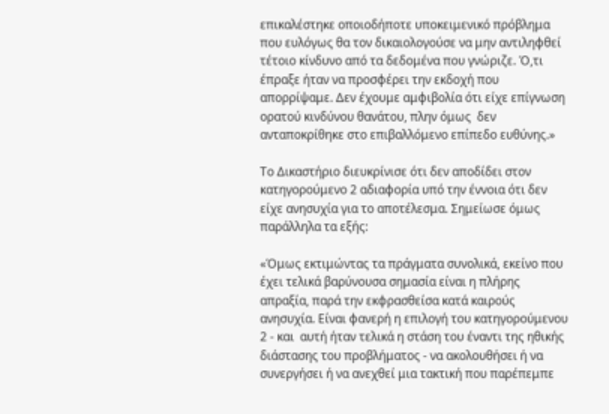επικαλέστηκε οποιοδήποτε υποκειμενικό πρόβλημα που ευλόγως θα τον δικαιολογούσε να μην αντιληφθεί τέτοιο κίνδυνο από τα δεδομένα που γνώριζε. Ό,τι έπραξε ήταν να προσφέρει την εκδοχή που απορρίψαμε. Δεν έχουμε αμφιβολία ότι είχε επίγνωση ορατού κινδύνου θανάτου, πλην όμως  δεν ανταποκρίθηκε στο επιβαλλόμενο επίπεδο ευθύνης.»

Το Δικαστήριο διευκρίνισε ότι δεν αποδίδει στον κατηγορούμενο 2 αδιαφορία υπό την έννοια ότι δεν είχε ανησυχία για το αποτέλεσμα. Σημείωσε όμως παράλληλα τα εξής:

«Όμως εκτιμώντας τα πράγματα συνολικά, εκείνο που έχει τελικά βαρύνουσα σημασία είναι η πλήρης απραξία, παρά την εκφρασθείσα κατά καιρούς ανησυχία. Είναι φανερή η επιλογή του κατηγορούμενου 2 - και  αυτή ήταν τελικά η στάση του έναντι της ηθικής διάστασης του προβλήματος - να ακολουθήσει ή να συνεργήσει ή να ανεχθεί μια τακτική που παρέπεμπε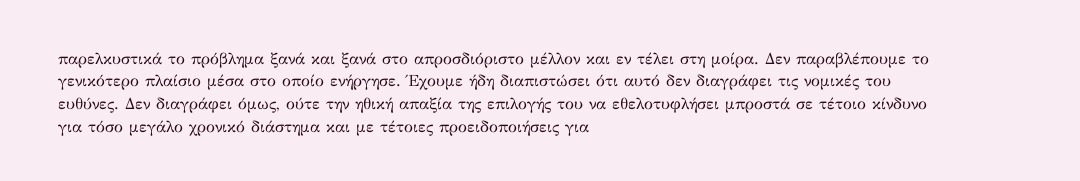παρελκυστικά το πρόβλημα ξανά και ξανά στο απροσδιόριστο μέλλον και εν τέλει στη μοίρα. Δεν παραβλέπουμε το γενικότερο πλαίσιο μέσα στο οποίο ενήργησε. Έχουμε ήδη διαπιστώσει ότι αυτό δεν διαγράφει τις νομικές του ευθύνες. Δεν διαγράφει όμως, ούτε την ηθική απαξία της επιλογής του να εθελοτυφλήσει μπροστά σε τέτοιο κίνδυνο για τόσο μεγάλο χρονικό διάστημα και με τέτοιες προειδοποιήσεις για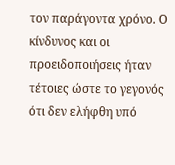τον παράγοντα χρόνο. Ο κίνδυνος και οι προειδοποιήσεις ήταν τέτοιες ώστε το γεγονός ότι δεν ελήφθη υπό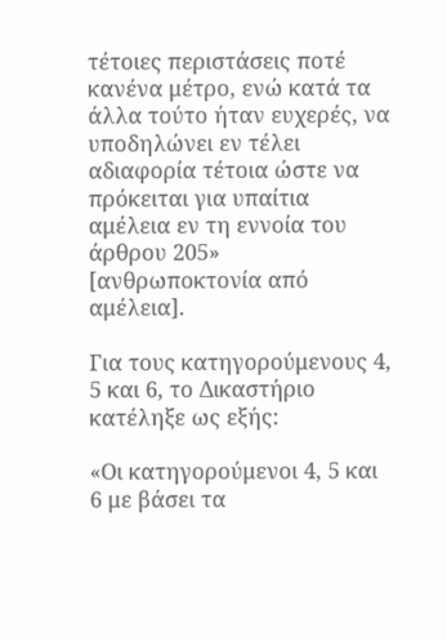τέτοιες περιστάσεις ποτέ κανένα μέτρο, ενώ κατά τα άλλα τούτο ήταν ευχερές, να υποδηλώνει εν τέλει αδιαφορία τέτοια ώστε να πρόκειται για υπαίτια αμέλεια εν τη εννοία του άρθρου 205» [ανθρωποκτονία από αμέλεια].

Για τους κατηγορούμενους 4, 5 και 6, το Δικαστήριο κατέληξε ως εξής:

«Οι κατηγορούμενοι 4, 5 και 6 με βάσει τα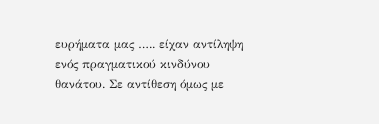ευρήματα μας ….. είχαν αντίληψη ενός πραγματικού κινδύνου θανάτου. Σε αντίθεση όμως με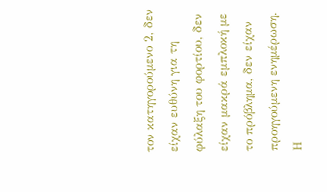τον κατηγορούμενο 2, δεν είχαν ευθύνη για τη φύλαξη του φορτίου, δεν είχαν μακρά εμπλοκή με το πρόβλημα, δεν είχαν προηγούμενη ενημέρωση. Η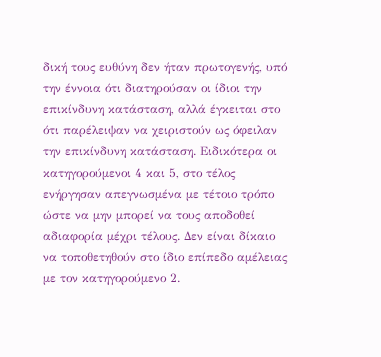δική τους ευθύνη δεν ήταν πρωτογενής, υπό την έννοια ότι διατηρούσαν οι ίδιοι την επικίνδυνη κατάσταση, αλλά έγκειται στο ότι παρέλειψαν να χειριστούν ως όφειλαν την επικίνδυνη κατάσταση. Ειδικότερα οι κατηγορούμενοι 4 και 5, στο τέλος ενήργησαν απεγνωσμένα με τέτοιο τρόπο ώστε να μην μπορεί να τους αποδοθεί αδιαφορία μέχρι τέλους. Δεν είναι δίκαιο να τοποθετηθούν στο ίδιο επίπεδο αμέλειας με τον κατηγορούμενο 2.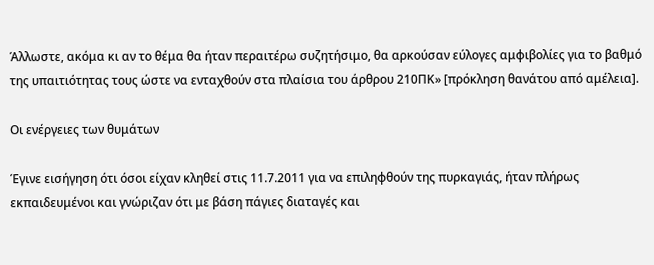Άλλωστε, ακόμα κι αν το θέμα θα ήταν περαιτέρω συζητήσιμο, θα αρκούσαν εύλογες αμφιβολίες για το βαθμό της υπαιτιότητας τους ώστε να ενταχθούν στα πλαίσια του άρθρου 210ΠΚ» [πρόκληση θανάτου από αμέλεια].

Οι ενέργειες των θυμάτων

Έγινε εισήγηση ότι όσοι είχαν κληθεί στις 11.7.2011 για να επιληφθούν της πυρκαγιάς, ήταν πλήρως εκπαιδευμένοι και γνώριζαν ότι με βάση πάγιες διαταγές και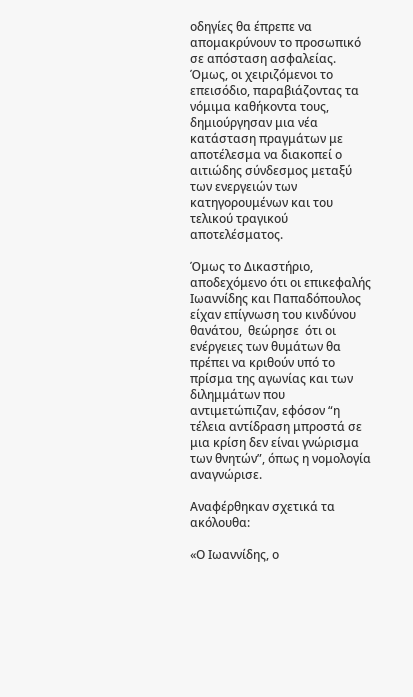οδηγίες θα έπρεπε να απομακρύνουν το προσωπικό σε απόσταση ασφαλείας. Όμως, οι χειριζόμενοι το επεισόδιο, παραβιάζοντας τα νόμιμα καθήκοντα τους, δημιούργησαν μια νέα κατάσταση πραγμάτων με αποτέλεσμα να διακοπεί ο αιτιώδης σύνδεσμος μεταξύ των ενεργειών των κατηγορουμένων και του τελικού τραγικού αποτελέσματος.

Όμως το Δικαστήριο, αποδεχόμενο ότι οι επικεφαλής Ιωαννίδης και Παπαδόπουλος είχαν επίγνωση του κινδύνου θανάτου,  θεώρησε  ότι οι ενέργειες των θυμάτων θα πρέπει να κριθούν υπό το πρίσμα της αγωνίας και των διλημμάτων που αντιμετώπιζαν, εφόσον “η τέλεια αντίδραση μπροστά σε μια κρίση δεν είναι γνώρισμα των θνητών”, όπως η νομολογία αναγνώρισε.

Αναφέρθηκαν σχετικά τα ακόλουθα:

«Ο Ιωαννίδης, ο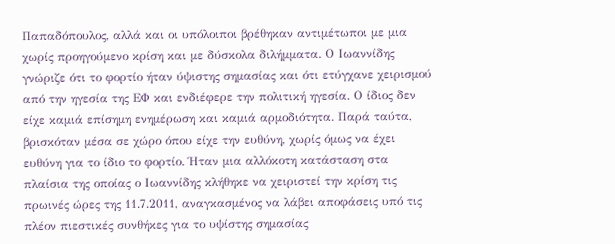Παπαδόπουλος, αλλά και οι υπόλοιποι βρέθηκαν αντιμέτωποι με μια χωρίς προηγούμενο κρίση και με δύσκολα διλήμματα. Ο Ιωαννίδης γνώριζε ότι το φορτίο ήταν ύψιστης σημασίας και ότι ετύγχανε χειρισμού από την ηγεσία της ΕΦ και ενδιέφερε την πολιτική ηγεσία. Ο ίδιος δεν είχε καμιά επίσημη ενημέρωση και καμιά αρμοδιότητα. Παρά ταύτα, βρισκόταν μέσα σε χώρο όπου είχε την ευθύνη, χωρίς όμως να έχει ευθύνη για το ίδιο το φορτίο. Ήταν μια αλλόκοτη κατάσταση στα πλαίσια της οποίας ο Ιωαννίδης κλήθηκε να χειριστεί την κρίση τις πρωινές ώρες της 11.7.2011, αναγκασμένος να λάβει αποφάσεις υπό τις πλέον πιεστικές συνθήκες για το υψίστης σημασίας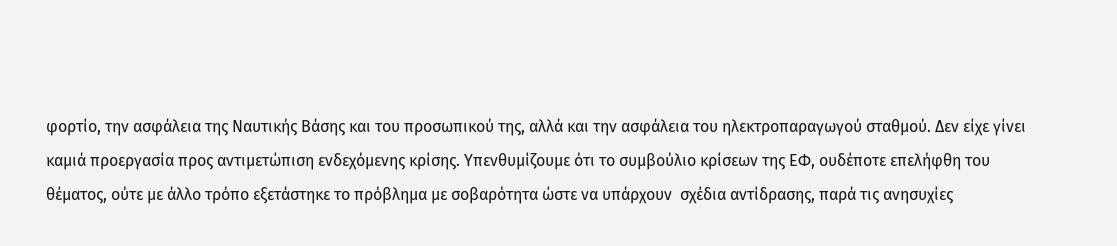φορτίο, την ασφάλεια της Ναυτικής Βάσης και του προσωπικού της, αλλά και την ασφάλεια του ηλεκτροπαραγωγού σταθμού. Δεν είχε γίνει καμιά προεργασία προς αντιμετώπιση ενδεχόμενης κρίσης. Υπενθυμίζουμε ότι το συμβούλιο κρίσεων της ΕΦ, ουδέποτε επελήφθη του θέματος, ούτε με άλλο τρόπο εξετάστηκε το πρόβλημα με σοβαρότητα ώστε να υπάρχουν  σχέδια αντίδρασης, παρά τις ανησυχίες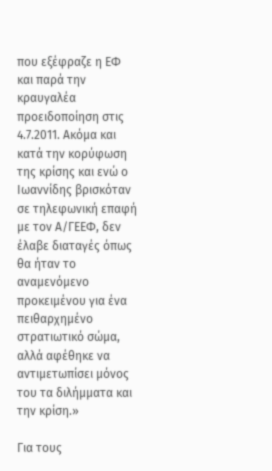που εξέφραζε η ΕΦ και παρά την κραυγαλέα προειδοποίηση στις 4.7.2011. Ακόμα και κατά την κορύφωση της κρίσης και ενώ ο Ιωαννίδης βρισκόταν σε τηλεφωνική επαφή με τον Α/ΓΕΕΦ, δεν έλαβε διαταγές όπως θα ήταν το αναμενόμενο προκειμένου για ένα πειθαρχημένο στρατιωτικό σώμα, αλλά αφέθηκε να αντιμετωπίσει μόνος του τα διλήμματα και την κρίση.»

Για τους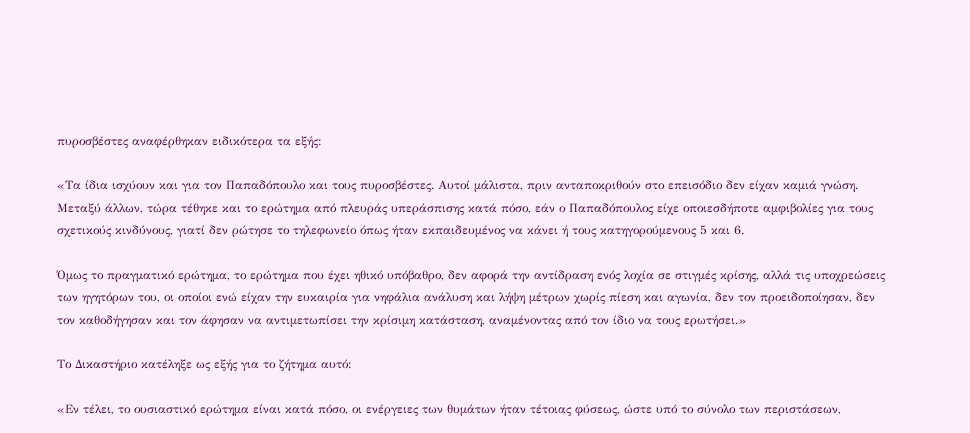πυροσβέστες αναφέρθηκαν ειδικότερα τα εξής:

«Τα ίδια ισχύουν και για τον Παπαδόπουλο και τους πυροσβέστες. Αυτοί μάλιστα, πριν ανταποκριθούν στο επεισόδιο δεν είχαν καμιά γνώση. Μεταξύ άλλων, τώρα τέθηκε και το ερώτημα από πλευράς υπεράσπισης κατά πόσο, εάν ο Παπαδόπουλος είχε οποιεσδήποτε αμφιβολίες για τους σχετικούς κινδύνους, γιατί δεν ρώτησε το τηλεφωνείο όπως ήταν εκπαιδευμένος να κάνει ή τους κατηγορούμενους 5 και 6.

Όμως το πραγματικό ερώτημα, το ερώτημα που έχει ηθικό υπόβαθρο, δεν αφορά την αντίδραση ενός λοχία σε στιγμές κρίσης, αλλά τις υποχρεώσεις των ηγητόρων του, οι οποίοι ενώ είχαν την ευκαιρία για νηφάλια ανάλυση και λήψη μέτρων χωρίς πίεση και αγωνία, δεν τον προειδοποίησαν, δεν τον καθοδήγησαν και τον άφησαν να αντιμετωπίσει την κρίσιμη κατάσταση, αναμένοντας από τον ίδιο να τους ερωτήσει.»

Το Δικαστήριο κατέληξε ως εξής για το ζήτημα αυτό:

«Εν τέλει, το ουσιαστικό ερώτημα είναι κατά πόσο, οι ενέργειες των θυμάτων ήταν τέτοιας φύσεως, ώστε υπό το σύνολο των περιστάσεων,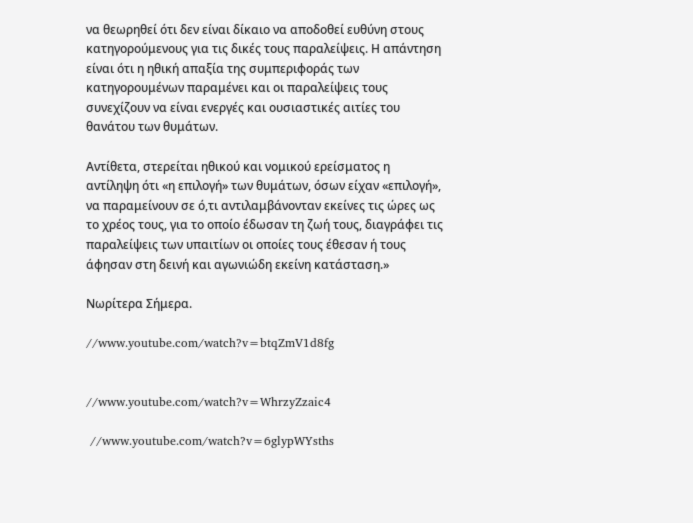να θεωρηθεί ότι δεν είναι δίκαιο να αποδοθεί ευθύνη στους κατηγορούμενους για τις δικές τους παραλείψεις. Η απάντηση είναι ότι η ηθική απαξία της συμπεριφοράς των κατηγορουμένων παραμένει και οι παραλείψεις τους συνεχίζουν να είναι ενεργές και ουσιαστικές αιτίες του θανάτου των θυμάτων.

Αντίθετα, στερείται ηθικού και νομικού ερείσματος η αντίληψη ότι «η επιλογή» των θυμάτων, όσων είχαν «επιλογή»,  να παραμείνουν σε ό,τι αντιλαμβάνονταν εκείνες τις ώρες ως το χρέος τους, για το οποίο έδωσαν τη ζωή τους, διαγράφει τις παραλείψεις των υπαιτίων οι οποίες τους έθεσαν ή τους άφησαν στη δεινή και αγωνιώδη εκείνη κατάσταση.»

Νωρίτερα Σήμερα.

//www.youtube.com/watch?v=btqZmV1d8fg


//www.youtube.com/watch?v=WhrzyZzaic4

 //www.youtube.com/watch?v=6glypWYsths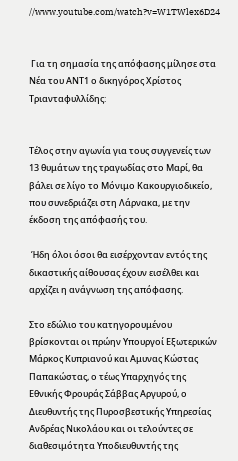//www.youtube.com/watch?v=W1TWlex6D24


 Για τη σημασία της απόφασης μίλησε στα Νέα του ΑΝΤ1 ο δικηγόρος Χρίστος Τριανταφυλλίδης:


Τέλος στην αγωνία για τους συγγενείς των 13 θυμάτων της τραγωδίας στο Μαρί, θα βάλει σε λίγο το Μόνιμο Κακουργιοδικείο, που συνεδριάζει στη Λάρνακα, με την έκδοση της απόφασής του.

 Ήδη όλοι όσοι θα εισέρχονταν εντός της δικαστικής αίθουσας έχουν εισέλθει και αρχίζει η ανάγνωση της απόφασης.

Στο εδώλιο του κατηγορουμένου βρίσκονται οι πρώην Υπουργοί Εξωτερικών Μάρκος Κυπριανού και Αμυνας Κώστας Παπακώστας, ο τέως Υπαρχηγός της Εθνικής Φρουράς Σάββας Αργυρού, ο Διευθυντής της Πυροσβεστικής Υπηρεσίας Ανδρέας Νικολάου και οι τελούντες σε διαθεσιμότητα Υποδιευθυντής της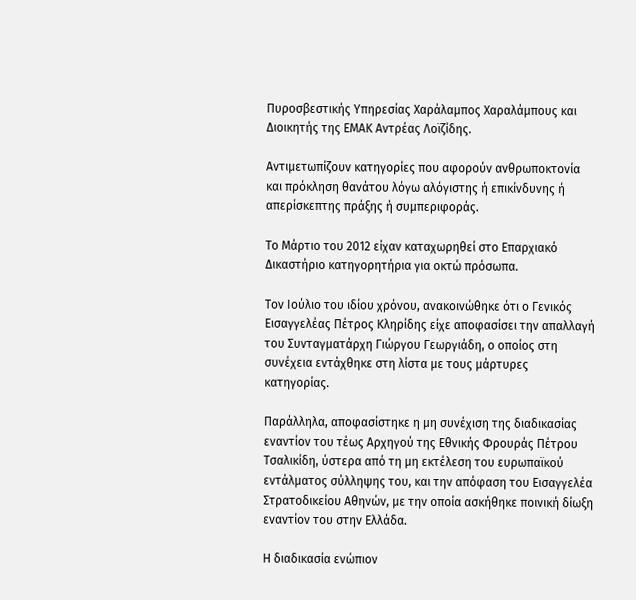Πυροσβεστικής Υπηρεσίας Χαράλαμπος Χαραλάμπους και Διοικητής της ΕΜΑΚ Αντρέας Λοϊζίδης.

Αντιμετωπίζουν κατηγορίες που αφορούν ανθρωποκτονία και πρόκληση θανάτου λόγω αλόγιστης ή επικίνδυνης ή απερίσκεπτης πράξης ή συμπεριφοράς.

Το Μάρτιο του 2012 είχαν καταχωρηθεί στο Επαρχιακό Δικαστήριο κατηγορητήρια για οκτώ πρόσωπα.

Τον Ιούλιο του ιδίου χρόνου, ανακοινώθηκε ότι ο Γενικός Εισαγγελέας Πέτρος Κληρίδης είχε αποφασίσει την απαλλαγή του Συνταγματάρχη Γιώργου Γεωργιάδη, ο οποίος στη συνέχεια εντάχθηκε στη λίστα με τους μάρτυρες κατηγορίας.

Παράλληλα, αποφασίστηκε η μη συνέχιση της διαδικασίας εναντίον του τέως Αρχηγού της Εθνικής Φρουράς Πέτρου Τσαλικίδη, ύστερα από τη μη εκτέλεση του ευρωπαϊκού εντάλματος σύλληψης του, και την απόφαση του Εισαγγελέα Στρατοδικείου Αθηνών, με την οποία ασκήθηκε ποινική δίωξη εναντίον του στην Ελλάδα.

Η διαδικασία ενώπιον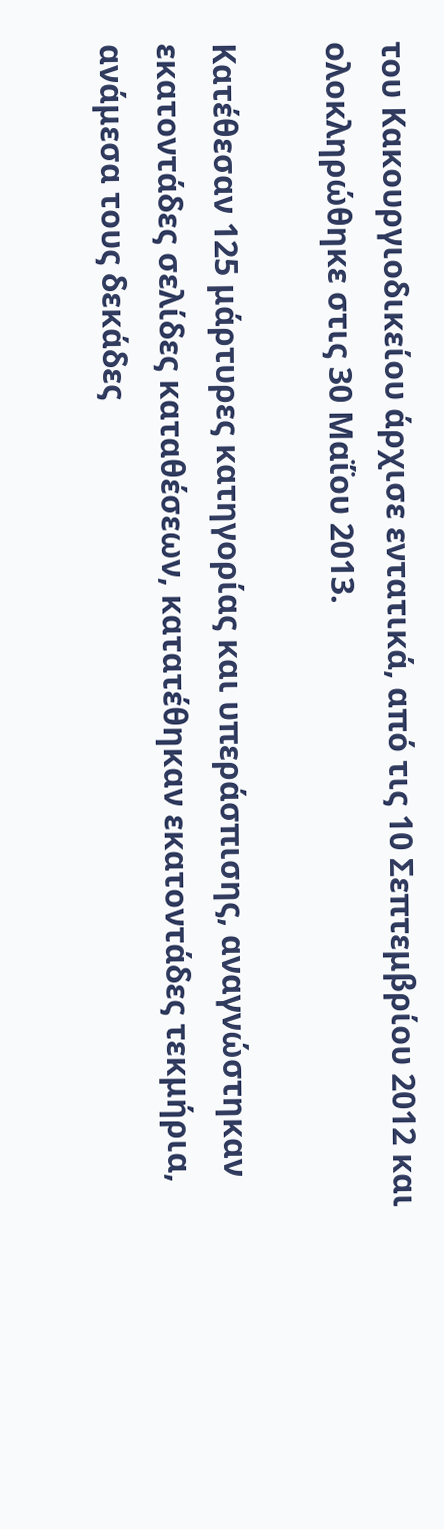του Κακουργιοδικείου άρχισε εντατικά, από τις 10 Σεπτεμβρίου 2012 και ολοκληρώθηκε στις 30 Μαΐου 2013.

Κατέθεσαν 125 μάρτυρες κατηγορίας και υπεράσπισης, αναγνώστηκαν εκατοντάδες σελίδες καταθέσεων, κατατέθηκαν εκατοντάδες τεκμήρια, ανάμεσα τους δεκάδες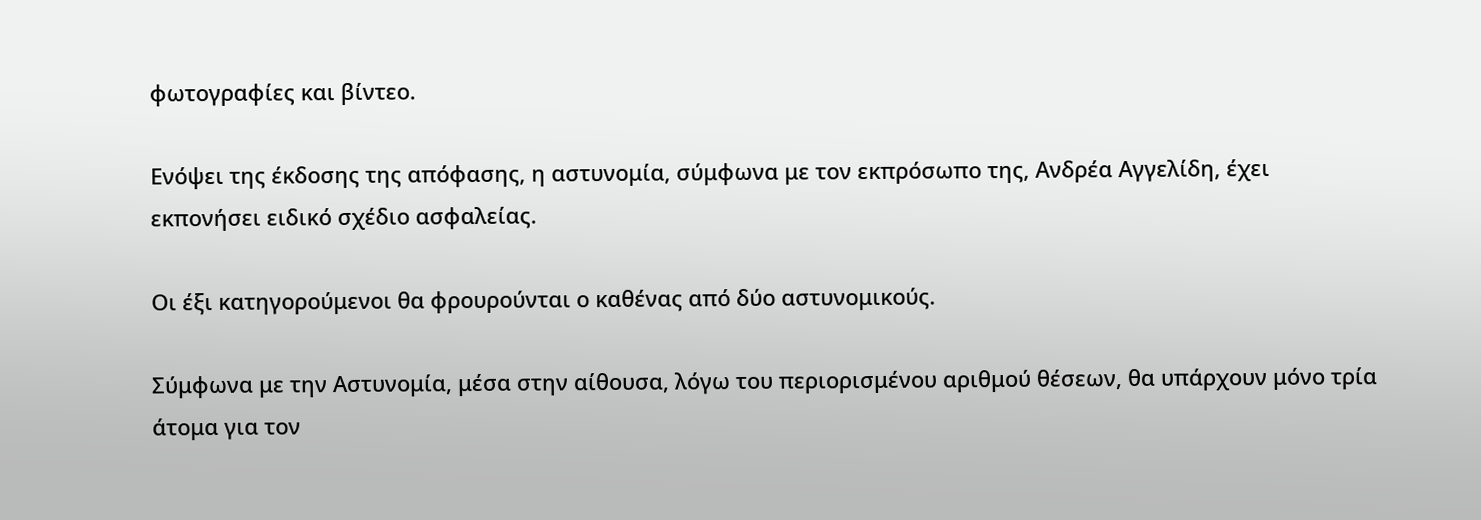φωτογραφίες και βίντεο.

Ενόψει της έκδοσης της απόφασης, η αστυνομία, σύμφωνα με τον εκπρόσωπο της, Ανδρέα Αγγελίδη, έχει εκπονήσει ειδικό σχέδιο ασφαλείας.

Οι έξι κατηγορούμενοι θα φρουρούνται ο καθένας από δύο αστυνομικούς.

Σύμφωνα με την Αστυνομία, μέσα στην αίθουσα, λόγω του περιορισμένου αριθμού θέσεων, θα υπάρχουν μόνο τρία άτομα για τον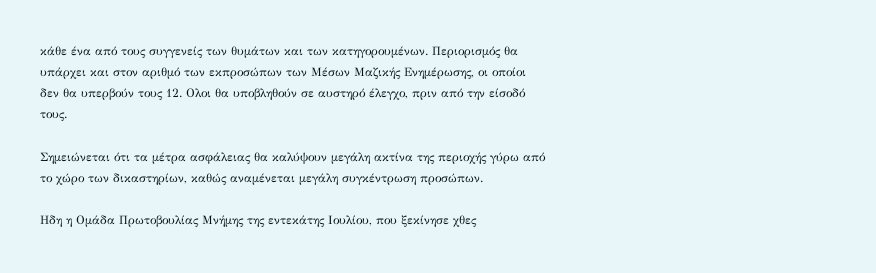κάθε ένα από τους συγγενείς των θυμάτων και των κατηγορουμένων. Περιορισμός θα υπάρχει και στον αριθμό των εκπροσώπων των Μέσων Μαζικής Ενημέρωσης, οι οποίοι δεν θα υπερβούν τους 12. Ολοι θα υποβληθούν σε αυστηρό έλεγχο, πριν από την είσοδό τους.

Σημειώνεται ότι τα μέτρα ασφάλειας θα καλύψουν μεγάλη ακτίνα της περιοχής γύρω από το χώρο των δικαστηρίων, καθώς αναμένεται μεγάλη συγκέντρωση προσώπων.

Ηδη η Ομάδα Πρωτοβουλίας Μνήμης της εντεκάτης Ιουλίου, που ξεκίνησε χθες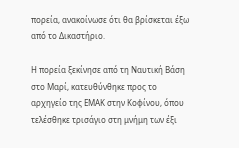πορεία, ανακοίνωσε ότι θα βρίσκεται έξω από το Δικαστήριο.

Η πορεία ξεκίνησε από τη Ναυτική Βάση στο Μαρί, κατευθύνθηκε προς το αρχηγείο της ΕΜΑΚ στην Κοφίνου, όπου τελέσθηκε τρισάγιο στη μνήμη των έξι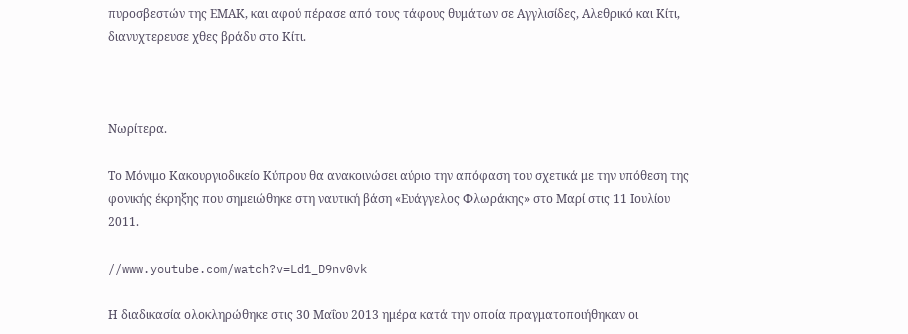πυροσβεστών της ΕΜΑΚ, και αφού πέρασε από τους τάφους θυμάτων σε Αγγλισίδες, Αλεθρικό και Κίτι, διανυχτερευσε χθες βράδυ στο Κίτι.



Νωρίτερα.

Το Μόνιμο Κακουργιοδικείο Κύπρου θα ανακοινώσει αύριο την απόφαση του σχετικά με την υπόθεση της φονικής έκρηξης που σημειώθηκε στη ναυτική βάση «Ευάγγελος Φλωράκης» στο Μαρί στις 11 Ιουλίου 2011.

//www.youtube.com/watch?v=Ld1_D9nv0vk

Η διαδικασία ολοκληρώθηκε στις 30 Μαΐου 2013 ημέρα κατά την οποία πραγματοποιήθηκαν οι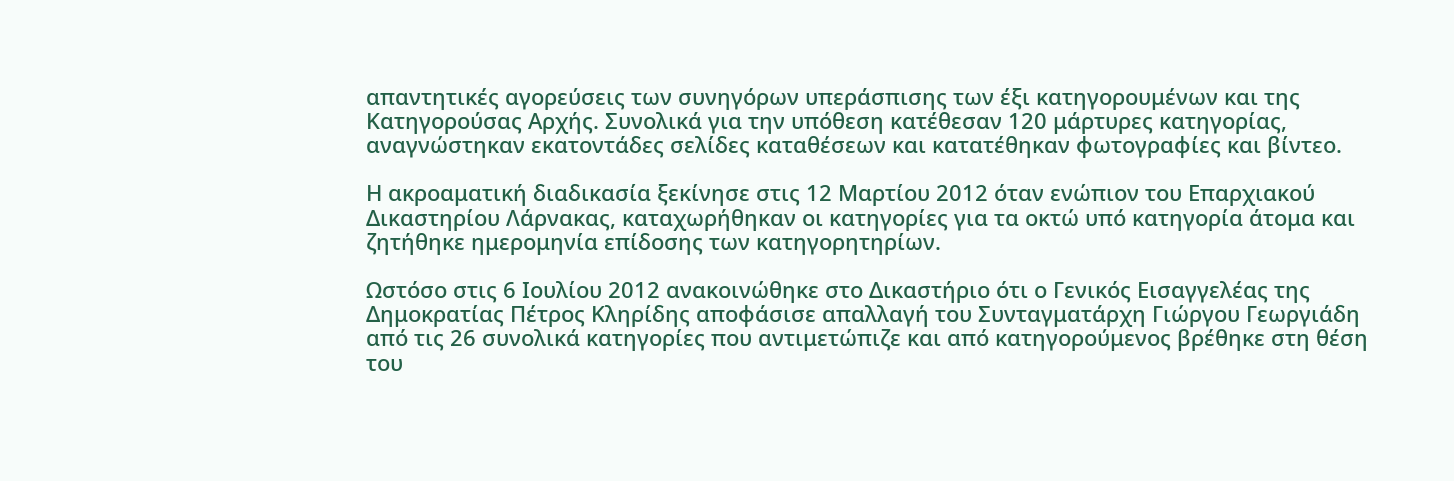απαντητικές αγορεύσεις των συνηγόρων υπεράσπισης των έξι κατηγορουμένων και της Κατηγορούσας Αρχής. Συνολικά για την υπόθεση κατέθεσαν 120 μάρτυρες κατηγορίας, αναγνώστηκαν εκατοντάδες σελίδες καταθέσεων και κατατέθηκαν φωτογραφίες και βίντεο.

Η ακροαματική διαδικασία ξεκίνησε στις 12 Μαρτίου 2012 όταν ενώπιον του Επαρχιακού Δικαστηρίου Λάρνακας, καταχωρήθηκαν οι κατηγορίες για τα οκτώ υπό κατηγορία άτομα και ζητήθηκε ημερομηνία επίδοσης των κατηγορητηρίων.

Ωστόσο στις 6 Ιουλίου 2012 ανακοινώθηκε στο Δικαστήριο ότι ο Γενικός Εισαγγελέας της Δημοκρατίας Πέτρος Κληρίδης αποφάσισε απαλλαγή του Συνταγματάρχη Γιώργου Γεωργιάδη από τις 26 συνολικά κατηγορίες που αντιμετώπιζε και από κατηγορούμενος βρέθηκε στη θέση του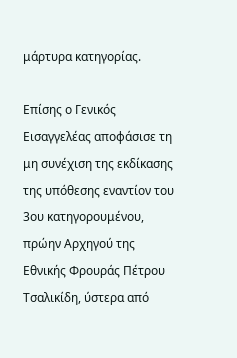μάρτυρα κατηγορίας.

Επίσης ο Γενικός Εισαγγελέας αποφάσισε τη μη συνέχιση της εκδίκασης της υπόθεσης εναντίον του 3ου κατηγορουμένου, πρώην Αρχηγού της Εθνικής Φρουράς Πέτρου Τσαλικίδη, ύστερα από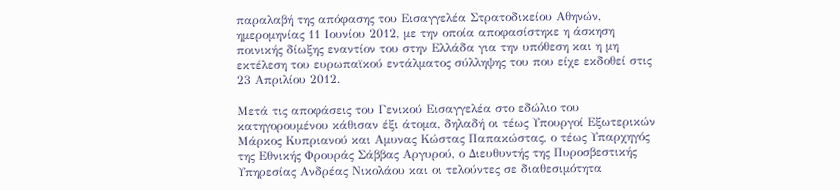παραλαβή της απόφασης του Εισαγγελέα Στρατοδικείου Αθηνών, ημερομηνίας 11 Ιουνίου 2012, με την οποία αποφασίστηκε η άσκηση ποινικής δίωξης εναντίον του στην Ελλάδα για την υπόθεση και η μη εκτέλεση του ευρωπαϊκού εντάλματος σύλληψης του που είχε εκδοθεί στις 23 Απριλίου 2012.

Μετά τις αποφάσεις του Γενικού Εισαγγελέα στο εδώλιο του κατηγορουμένου κάθισαν έξι άτομα, δηλαδή οι τέως Υπουργοί Εξωτερικών Μάρκος Κυπριανού και Αμυνας Κώστας Παπακώστας, ο τέως Υπαρχηγός της Εθνικής Φρουράς Σάββας Αργυρού, ο Διευθυντής της Πυροσβεστικής Υπηρεσίας Ανδρέας Νικολάου και οι τελούντες σε διαθεσιμότητα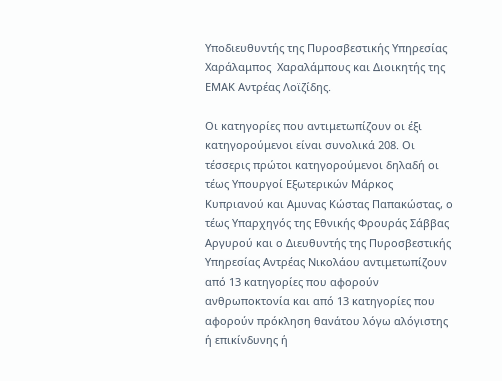Υποδιευθυντής της Πυροσβεστικής Υπηρεσίας Χαράλαμπος  Χαραλάμπους και Διοικητής της ΕΜΑΚ Αντρέας Λοϊζίδης.

Οι κατηγορίες που αντιμετωπίζουν οι έξι κατηγορούμενοι είναι συνολικά 208. Οι τέσσερις πρώτοι κατηγορούμενοι δηλαδή οι τέως Υπουργοί Εξωτερικών Μάρκος Κυπριανού και Αμυνας Κώστας Παπακώστας, ο τέως Υπαρχηγός της Εθνικής Φρουράς Σάββας Αργυρού και ο Διευθυντής της Πυροσβεστικής Υπηρεσίας Αντρέας Νικολάου αντιμετωπίζουν από 13 κατηγορίες που αφορούν ανθρωποκτονία και από 13 κατηγορίες που αφορούν πρόκληση θανάτου λόγω αλόγιστης ή επικίνδυνης ή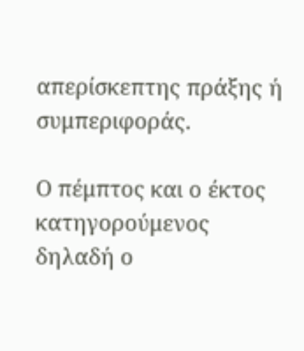απερίσκεπτης πράξης ή συμπεριφοράς.

Ο πέμπτος και ο έκτος κατηγορούμενος δηλαδή ο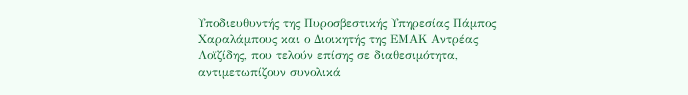Υποδιευθυντής της Πυροσβεστικής Υπηρεσίας Πάμπος Χαραλάμπους και ο Διοικητής της ΕΜΑΚ Αντρέας Λοϊζίδης, που τελούν επίσης σε διαθεσιμότητα, αντιμετωπίζουν συνολικά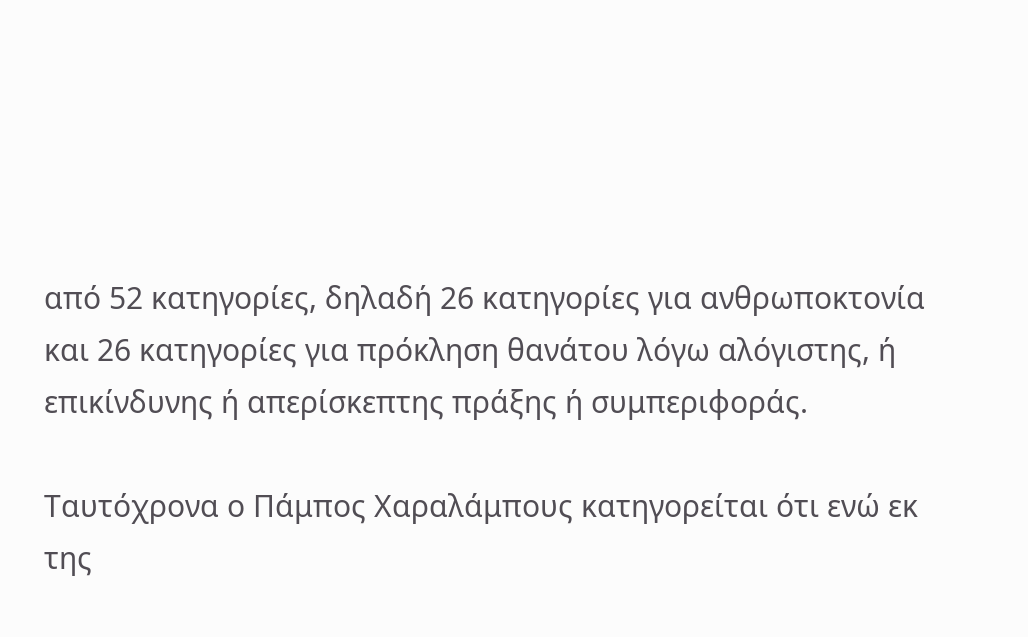από 52 κατηγορίες, δηλαδή 26 κατηγορίες για ανθρωποκτονία και 26 κατηγορίες για πρόκληση θανάτου λόγω αλόγιστης, ή επικίνδυνης ή απερίσκεπτης πράξης ή συμπεριφοράς.

Ταυτόχρονα ο Πάμπος Χαραλάμπους κατηγορείται ότι ενώ εκ της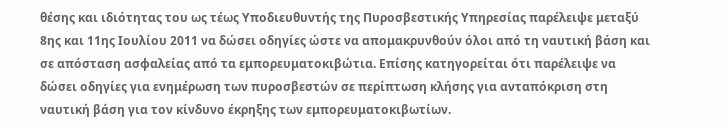θέσης και ιδιότητας του ως τέως Υποδιευθυντής της Πυροσβεστικής Υπηρεσίας παρέλειψε μεταξύ 8ης και 11ης Ιουλίου 2011 να δώσει οδηγίες ώστε να απομακρυνθούν όλοι από τη ναυτική βάση και σε απόσταση ασφαλείας από τα εμπορευματοκιβώτια. Επίσης κατηγορείται ότι παρέλειψε να δώσει οδηγίες για ενημέρωση των πυροσβεστών σε περίπτωση κλήσης για ανταπόκριση στη ναυτική βάση για τον κίνδυνο έκρηξης των εμπορευματοκιβωτίων.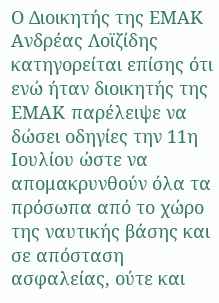Ο Διοικητής της ΕΜΑΚ Ανδρέας Λοϊζίδης κατηγορείται επίσης ότι ενώ ήταν διοικητής της ΕΜΑΚ παρέλειψε να δώσει οδηγίες την 11η Ιουλίου ώστε να απομακρυνθούν όλα τα πρόσωπα από το χώρο της ναυτικής βάσης και σε απόσταση ασφαλείας, ούτε και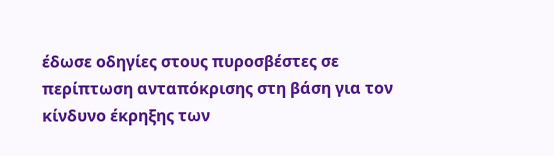έδωσε οδηγίες στους πυροσβέστες σε περίπτωση ανταπόκρισης στη βάση για τον κίνδυνο έκρηξης των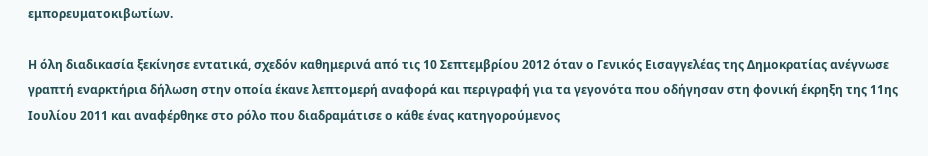εμπορευματοκιβωτίων.

Η όλη διαδικασία ξεκίνησε εντατικά, σχεδόν καθημερινά από τις 10 Σεπτεμβρίου 2012 όταν ο Γενικός Εισαγγελέας της Δημοκρατίας ανέγνωσε γραπτή εναρκτήρια δήλωση στην οποία έκανε λεπτομερή αναφορά και περιγραφή για τα γεγονότα που οδήγησαν στη φονική έκρηξη της 11ης Ιουλίου 2011 και αναφέρθηκε στο ρόλο που διαδραμάτισε ο κάθε ένας κατηγορούμενος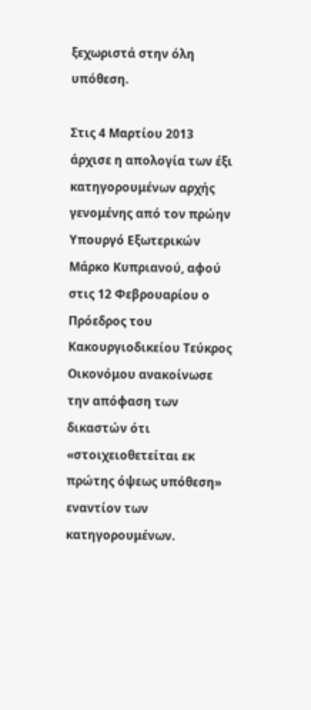ξεχωριστά στην όλη υπόθεση.

Στις 4 Μαρτίου 2013 άρχισε η απολογία των έξι κατηγορουμένων αρχής γενομένης από τον πρώην Υπουργό Εξωτερικών Μάρκο Κυπριανού, αφού στις 12 Φεβρουαρίου ο Πρόεδρος του Κακουργιοδικείου Τεύκρος Οικονόμου ανακοίνωσε την απόφαση των δικαστών ότι «στοιχειοθετείται εκ πρώτης όψεως υπόθεση» εναντίον των κατηγορουμένων.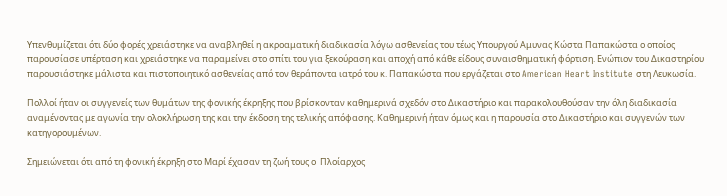Υπενθυμίζεται ότι δύο φορές χρειάστηκε να αναβληθεί η ακροαματική διαδικασία λόγω ασθενείας του τέως Υπουργού Αμυνας Κώστα Παπακώστα ο οποίος παρουσίασε υπέρταση και χρειάστηκε να παραμείνει στο σπίτι του για ξεκούραση και αποχή από κάθε είδους συναισθηματική φόρτιση. Ενώπιον του Δικαστηρίου παρουσιάστηκε μάλιστα και πιστοποιητικό ασθενείας από τον θεράποντα ιατρό του κ. Παπακώστα που εργάζεται στο American Heart Institute στη Λευκωσία.

Πολλοί ήταν οι συγγενείς των θυμάτων της φονικής έκρηξης που βρίσκονταν καθημερινά σχεδόν στο Δικαστήριο και παρακολουθούσαν την όλη διαδικασία αναμένοντας με αγωνία την ολοκλήρωση της και την έκδοση της τελικής απόφασης. Καθημερινή ήταν όμως και η παρουσία στο Δικαστήριο και συγγενών των κατηγορουμένων.

Σημειώνεται ότι από τη φονική έκρηξη στο Μαρί έχασαν τη ζωή τους ο  Πλοίαρχος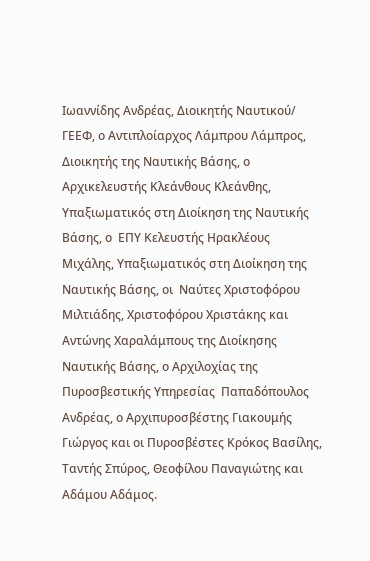Ιωαννίδης Ανδρέας, Διοικητής Ναυτικού/ ΓΕΕΦ, ο Αντιπλοίαρχος Λάμπρου Λάμπρος, Διοικητής της Ναυτικής Βάσης, ο Αρχικελευστής Κλεάνθους Κλεάνθης, Υπαξιωματικός στη Διοίκηση της Ναυτικής Βάσης, ο  ΕΠΥ Κελευστής Ηρακλέους Μιχάλης, Υπαξιωματικός στη Διοίκηση της Ναυτικής Βάσης, οι  Ναύτες Χριστοφόρου Μιλτιάδης, Χριστοφόρου Χριστάκης και Αντώνης Χαραλάμπους της Διοίκησης Ναυτικής Βάσης, ο Αρχιλοχίας της Πυροσβεστικής Υπηρεσίας  Παπαδόπουλος Ανδρέας, ο Αρχιπυροσβέστης Γιακουμής Γιώργος και οι Πυροσβέστες Κρόκος Βασίλης, Ταντής Σπύρος, Θεοφίλου Παναγιώτης και Αδάμου Αδάμος.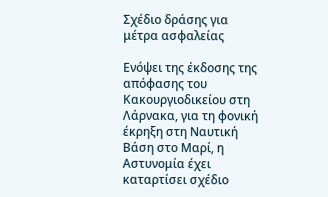Σχέδιο δράσης για μέτρα ασφαλείας

Ενόψει της έκδοσης της απόφασης του Κακουργιοδικείου στη Λάρνακα, για τη φονική έκρηξη στη Ναυτική Βάση στο Μαρί, η Αστυνομία έχει καταρτίσει σχέδιο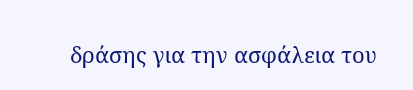δράσης για την ασφάλεια του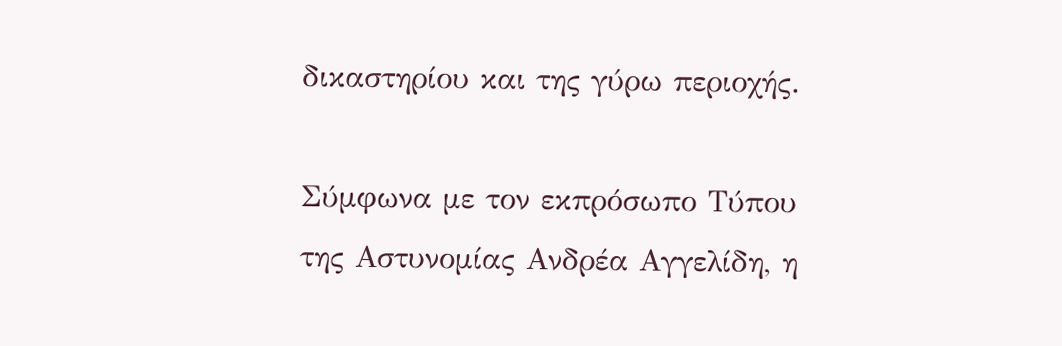δικαστηρίου και της γύρω περιοχής.

Σύμφωνα με τον εκπρόσωπο Τύπου της Αστυνομίας Ανδρέα Αγγελίδη, η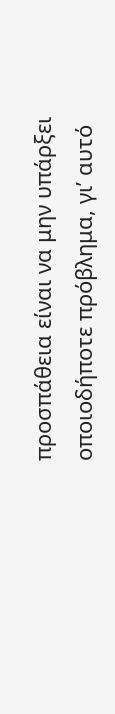προσπάθεια είναι να μην υπάρξει οποιοδήποτε πρόβλημα, γι’ αυτό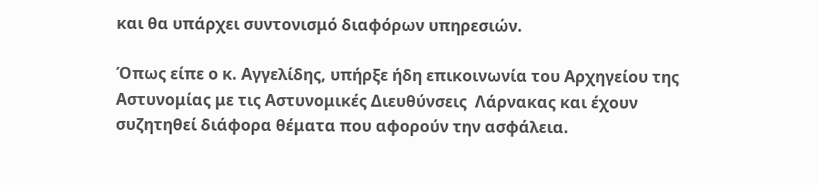και θα υπάρχει συντονισμό διαφόρων υπηρεσιών.

Όπως είπε ο κ. Αγγελίδης, υπήρξε ήδη επικοινωνία του Αρχηγείου της Αστυνομίας με τις Αστυνομικές Διευθύνσεις  Λάρνακας και έχουν συζητηθεί διάφορα θέματα που αφορούν την ασφάλεια.